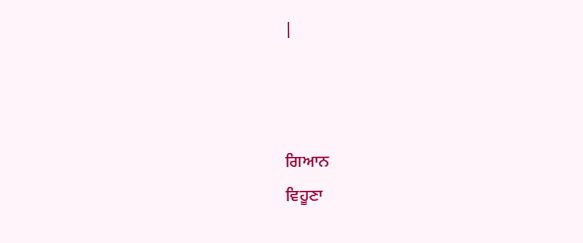|



ਗਿਆਨ
ਵਿਹੂਣਾ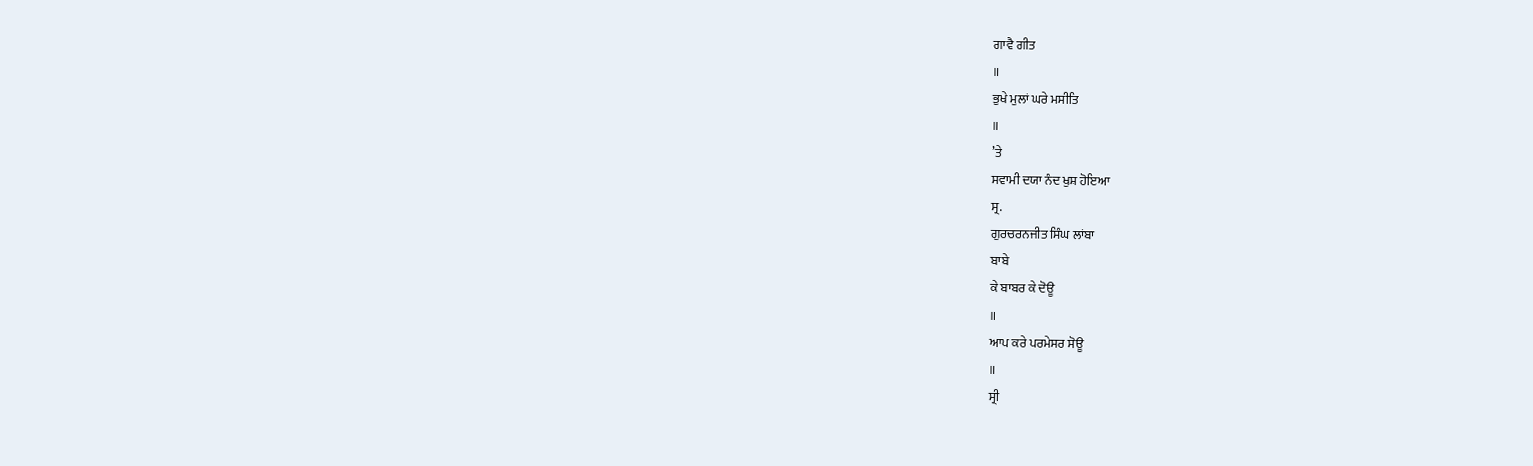ਗਾਵੈ ਗੀਤ
॥
ਭੁਖੇ ਮੁਲਾਂ ਘਰੇ ਮਸੀਤਿ
॥
’ਤੇ
ਸਵਾਮੀ ਦਯਾ ਨੰਦ ਖੁਸ਼ ਹੋਇਆ
ਸ੍ਰ.
ਗੁਰਚਰਨਜੀਤ ਸਿੰਘ ਲਾਂਬਾ
ਬਾਬੇ
ਕੇ ਬਾਬਰ ਕੇ ਦੋਊ
॥
ਆਪ ਕਰੇ ਪਰਮੇਸਰ ਸੋਊ
॥
ਸ੍ਰੀ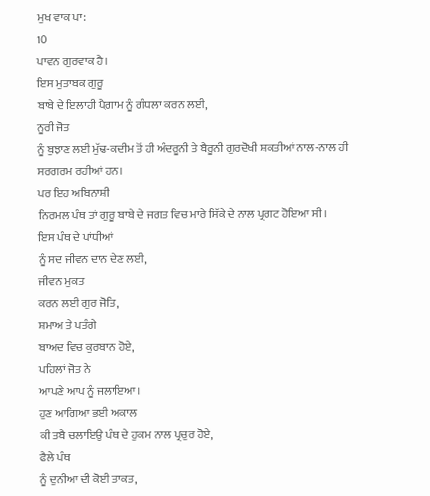ਮੁਖ ਵਾਕ ਪਾ:
10
ਪਾਵਨ ਗੁਰਵਾਕ ਹੈ।
ਇਸ ਮੁਤਾਬਕ ਗੁਰੂ
ਬਾਬੇ ਦੇ ਇਲਾਹੀ ਪੈਗ਼ਾਮ ਨੂੰ ਗੰਧਲਾ ਕਰਨ ਲਈ,
ਨੂਰੀ ਜੋਤ
ਨੂੰ ਬੁਝਾਣ ਲਈ ਮੁੱਢ-ਕਦੀਮ ਤੋਂ ਹੀ ਅੰਦਰੂਨੀ ਤੇ ਬੈਰੂਨੀ ਗੁਰਦੋਖੀ ਸ਼ਕਤੀਆਂ ਨਾਲ-ਨਾਲ ਹੀ
ਸਰਗਰਮ ਰਹੀਆਂ ਹਨ।
ਪਰ ਇਹ ਅਬਿਨਾਸ਼ੀ
ਨਿਰਮਲ ਪੰਥ ਤਾਂ ਗੁਰੂ ਬਾਬੇ ਦੇ ਜਗਤ ਵਿਚ ਮਾਰੇ ਸਿੱਕੇ ਦੇ ਨਾਲ ਪ੍ਰਗਟ ਹੋਇਆ ਸੀ।
ਇਸ ਪੰਥ ਦੇ ਪਾਂਧੀਆਂ
ਨੂੰ ਸਦ ਜੀਵਨ ਦਾਨ ਦੇਣ ਲਈ,
ਜੀਵਨ ਮੁਕਤ
ਕਰਨ ਲਈ ਗੁਰ ਜੋਤਿ,
ਸ਼ਮਾਅ ਤੇ ਪਤੰਗੇ
ਬਾਅਦ ਵਿਚ ਕੁਰਬਾਨ ਹੋਏ,
ਪਹਿਲਾਂ ਜੋਤ ਨੇ
ਆਪਣੇ ਆਪ ਨੂੰ ਜਲਾਇਆ।
ਹੁਣ ਆਗਿਆ ਭਈ ਅਕਾਲ
ਕੀ ਤਬੈ ਚਲਾਇਉ ਪੰਥ ਦੇ ਹੁਕਮ ਨਾਲ ਪ੍ਰਚੁਰ ਹੋਏ,
ਫੈਲੇ ਪੰਥ
ਨੂੰ ਦੁਨੀਆ ਦੀ ਕੋਈ ਤਾਕਤ,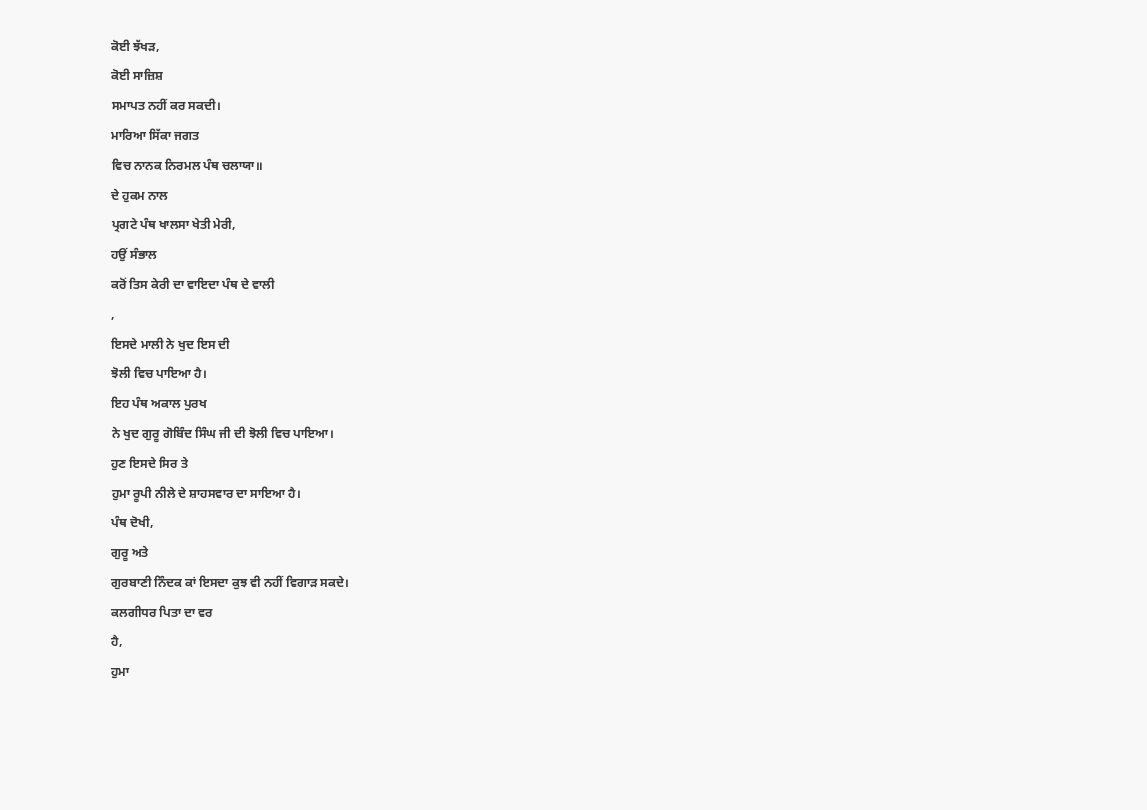ਕੋਈ ਝੱਖੜ,
ਕੋਈ ਸਾਜ਼ਿਸ਼
ਸਮਾਪਤ ਨਹੀਂ ਕਰ ਸਕਦੀ।
ਮਾਰਿਆ ਸਿੱਕਾ ਜਗਤ
ਵਿਚ ਨਾਨਕ ਨਿਰਮਲ ਪੰਥ ਚਲਾਯਾ॥
ਦੇ ਹੁਕਮ ਨਾਲ
ਪ੍ਰਗਟੇ ਪੰਥ ਖਾਲਸਾ ਖੇਤੀ ਮੇਰੀ,
ਹਉਂ ਸੰਭਾਲ
ਕਰੋਂ ਤਿਸ ਕੇਰੀ ਦਾ ਵਾਇਦਾ ਪੰਥ ਦੇ ਵਾਲੀ
,
ਇਸਦੇ ਮਾਲੀ ਨੇ ਖੁਦ ਇਸ ਦੀ
ਝੋਲੀ ਵਿਚ ਪਾਇਆ ਹੈ।
ਇਹ ਪੰਥ ਅਕਾਲ ਪੁਰਖ
ਨੇ ਖੁਦ ਗੁਰੂ ਗੋਬਿੰਦ ਸਿੰਘ ਜੀ ਦੀ ਝੋਲੀ ਵਿਚ ਪਾਇਆ।
ਹੁਣ ਇਸਦੇ ਸਿਰ ਤੇ
ਹੁਮਾ ਰੂਪੀ ਨੀਲੇ ਦੇ ਸ਼ਾਹਸਵਾਰ ਦਾ ਸਾਇਆ ਹੈ।
ਪੰਥ ਦੋਖੀ,
ਗੁਰੂ ਅਤੇ
ਗੁਰਬਾਣੀ ਨਿੰਦਕ ਕਾਂ ਇਸਦਾ ਕੁਝ ਵੀ ਨਹੀਂ ਵਿਗਾੜ ਸਕਦੇ।
ਕਲਗੀਧਰ ਪਿਤਾ ਦਾ ਵਰ
ਹੈ,
ਹੁਮਾ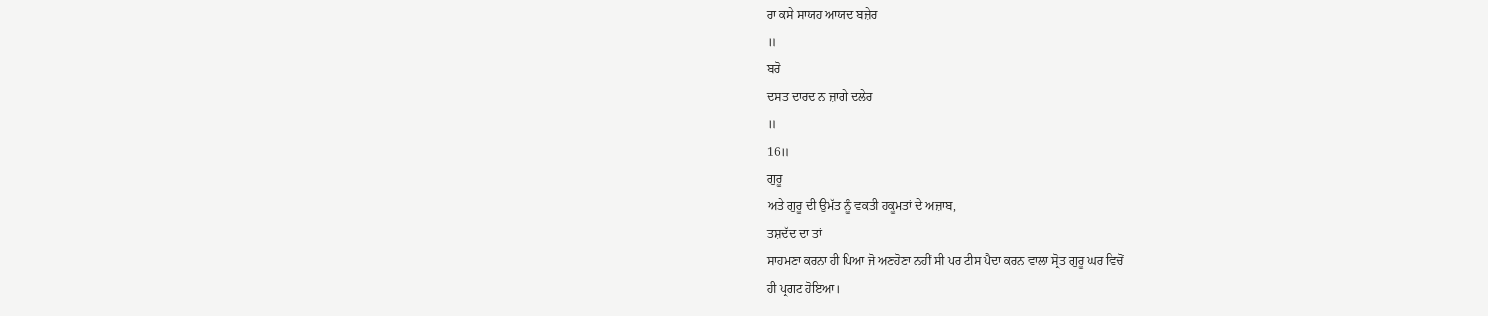ਰਾ ਕਸੇ ਸਾਯਹ ਆਯਦ ਬਜ਼ੇਰ
॥
ਬਰੋ
ਦਸਤ ਦਾਰਦ ਨ ਜ਼ਾਗੇ ਦਲੇਰ
॥
16॥
ਗੁਰੂ
ਅਤੇ ਗੁਰੂ ਦੀ ਉਮੱਤ ਨੂੰ ਵਕਤੀ ਹਕੂਮਤਾਂ ਦੇ ਅਜ਼ਾਬ,
ਤਸ਼ਦੱਦ ਦਾ ਤਾਂ
ਸਾਹਮਣਾ ਕਰਨਾ ਹੀ ਪਿਆ ਜੋ ਅਣਹੋਣਾ ਨਹੀਂ ਸੀ ਪਰ ਟੀਸ ਪੈਦਾ ਕਰਨ ਵਾਲਾ ਸ੍ਰੋਤ ਗੁਰੂ ਘਰ ਵਿਚੋਂ
ਹੀ ਪ੍ਰਗਟ ਹੋਇਆ।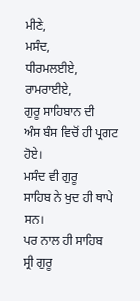ਮੀਣੇ,
ਮਸੰਦ,
ਧੀਰਮਲਈਏ,
ਰਾਮਰਾਈਏ,
ਗੁਰੂ ਸਾਹਿਬਾਨ ਦੀ
ਅੰਸ ਬੰਸ ਵਿਚੋਂ ਹੀ ਪ੍ਰਗਟ ਹੋਏ।
ਮਸੰਦ ਵੀ ਗੁਰੂ
ਸਾਹਿਬ ਨੇ ਖੁਦ ਹੀ ਥਾਪੇ ਸਨ।
ਪਰ ਨਾਲ ਹੀ ਸਾਹਿਬ
ਸ੍ਰੀ ਗੁਰੂ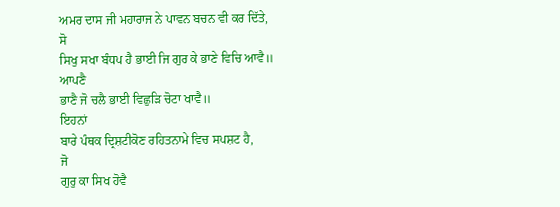ਅਮਰ ਦਾਸ ਜੀ ਮਹਾਰਾਜ ਨੇ ਪਾਵਨ ਬਚਨ ਵੀ ਕਰ ਦਿੱਤੇ,
ਸੋ
ਸਿਖੁ ਸਖਾ ਬੰਧਪ ਹੈ ਭਾਈ ਜਿ ਗੁਰ ਕੇ ਭਾਣੇ ਵਿਚਿ ਆਵੈ॥
ਆਪਣੈ
ਭਾਣੈ ਜੋ ਚਲੈ ਭਾਈ ਵਿਛੁੜਿ ਚੋਟਾ ਖਾਵੈ॥
ਇਹਨਾਂ
ਬਾਰੇ ਪੰਥਕ ਦ੍ਰਿਸ਼ਟੀਕੋਣ ਰਹਿਤਨਾਮੇ ਵਿਚ ਸਪਸ਼ਟ ਹੈ,
ਜੋ
ਗੁਰੁ ਕਾ ਸਿਖ ਹੋਵੈ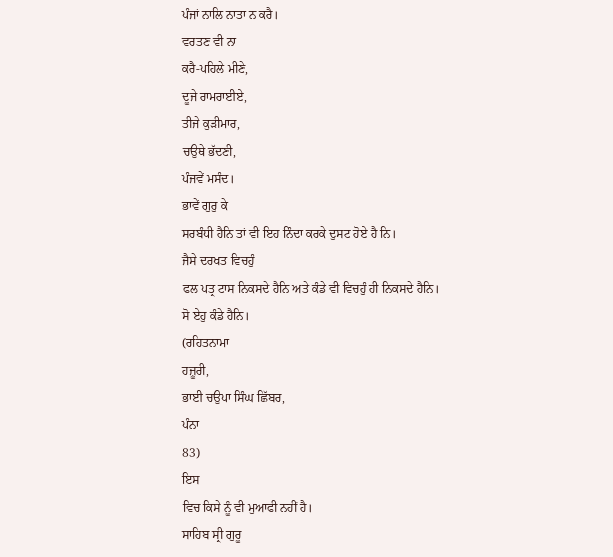ਪੰਜਾਂ ਨਾਲਿ ਨਾਤਾ ਨ ਕਰੈ।
ਵਰਤਣ ਵੀ ਨਾ
ਕਰੈ-ਪਹਿਲੇ ਮੀਣੇ,
ਦੂਜੇ ਰਾਮਰਾਈਏ,
ਤੀਜੇ ਕੁੜੀਮਾਰ,
ਚਉਥੇ ਭੱਦਣੀ,
ਪੰਜਵੇਂ ਮਸੰਦ।
ਭਾਵੇਂ ਗੁਰੁ ਕੇ
ਸਰਬੰਧੀ ਹੈਨਿ ਤਾਂ ਵੀ ਇਹ ਨਿੰਦਾ ਕਰਕੇ ਦੁਸਟ ਹੋਏ ਹੈ ਨਿ।
ਜੈਸੇ ਦਰਖਤ ਵਿਚਹੁੰ
ਫਲ ਪਤ੍ਰ ਟਾਸ ਨਿਕਸਦੇ ਹੈਨਿ ਅਤੇ ਕੰਡੇ ਵੀ ਵਿਚਹੁੰ ਹੀ ਨਿਕਸਦੇ ਹੈਨਿ।
ਸੋ ਏਹੁ ਕੰਡੇ ਹੈਨਿ।
(ਰਹਿਤਨਾਮਾ
ਹਜ਼ੂਰੀ,
ਭਾਈ ਚਉਪਾ ਸਿੰਘ ਛਿੱਬਰ,
ਪੰਨਾ
83)
ਇਸ
ਵਿਚ ਕਿਸੇ ਨੂੰ ਵੀ ਮੁਆਫੀ ਨਹੀਂ ਹੈ।
ਸਾਹਿਬ ਸ੍ਰੀ ਗੁਰੂ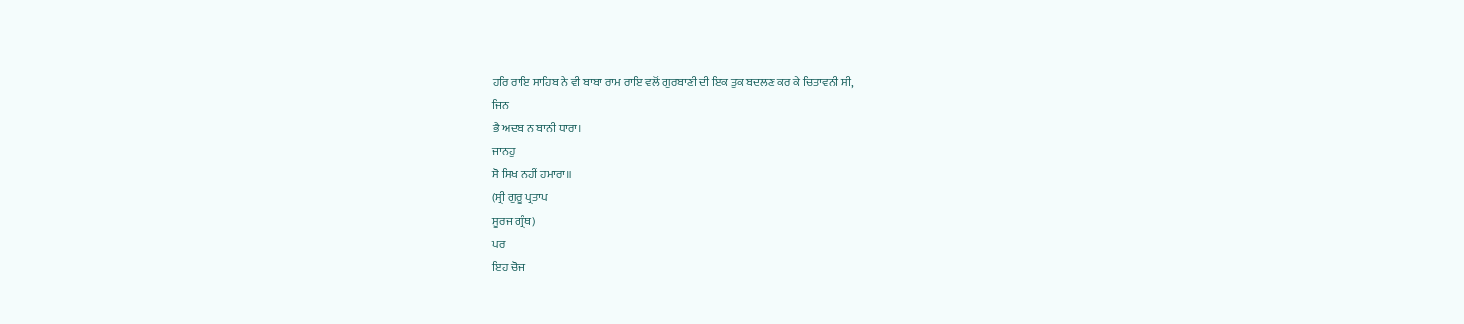ਹਰਿ ਰਾਇ ਸਾਹਿਬ ਨੇ ਵੀ ਬਾਬਾ ਰਾਮ ਰਾਇ ਵਲੋਂ ਗੁਰਬਾਣੀ ਦੀ ਇਕ ਤੁਕ ਬਦਲਣ ਕਰ ਕੇ ਚਿਤਾਵਨੀ ਸੀ,
ਜਿਨ
ਭੈ ਅਦਬ ਨ ਬਾਨੀ ਧਾਰਾ।
ਜਾਨਹੁ
ਸੋ ਸਿਖ ਨਹੀਂ ਹਮਾਰਾ॥
(ਸ੍ਰੀ ਗੁਰੂ ਪ੍ਰਤਾਪ
ਸੂਰਜ ਗ੍ਰੰਥ)
ਪਰ
ਇਹ ਚੋਜ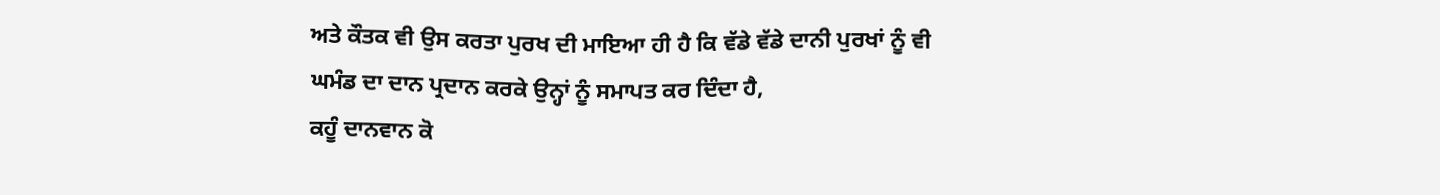ਅਤੇ ਕੌਤਕ ਵੀ ਉਸ ਕਰਤਾ ਪੁਰਖ ਦੀ ਮਾਇਆ ਹੀ ਹੈ ਕਿ ਵੱਡੇ ਵੱਡੇ ਦਾਨੀ ਪੁਰਖਾਂ ਨੂੰ ਵੀ
ਘਮੰਡ ਦਾ ਦਾਨ ਪ੍ਰਦਾਨ ਕਰਕੇ ਉਨ੍ਹਾਂ ਨੂੰ ਸਮਾਪਤ ਕਰ ਦਿੰਦਾ ਹੈ,
ਕਹੂੰ ਦਾਨਵਾਨ ਕੋ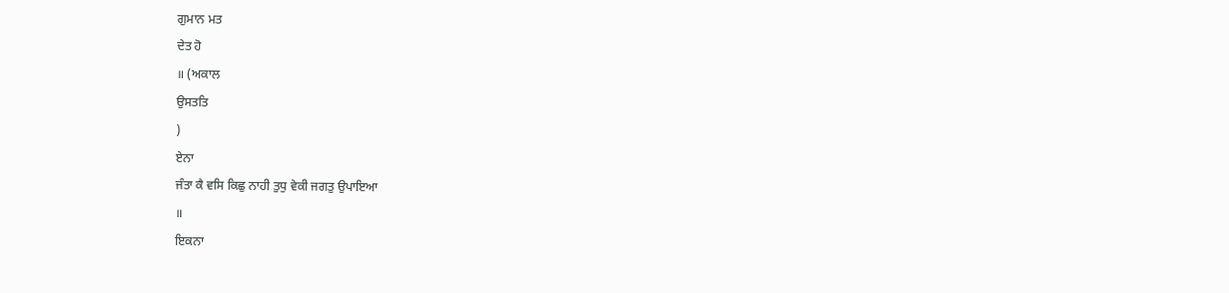ਗੁਮਾਨ ਮਤ
ਦੇਤ ਹੋ
॥ (ਅਕਾਲ
ਉਸਤਤਿ
)
ਏਨਾ
ਜੰਤਾ ਕੈ ਵਸਿ ਕਿਛੁ ਨਾਹੀ ਤੁਧੁ ਵੇਕੀ ਜਗਤੁ ਉਪਾਇਆ
॥
ਇਕਨਾ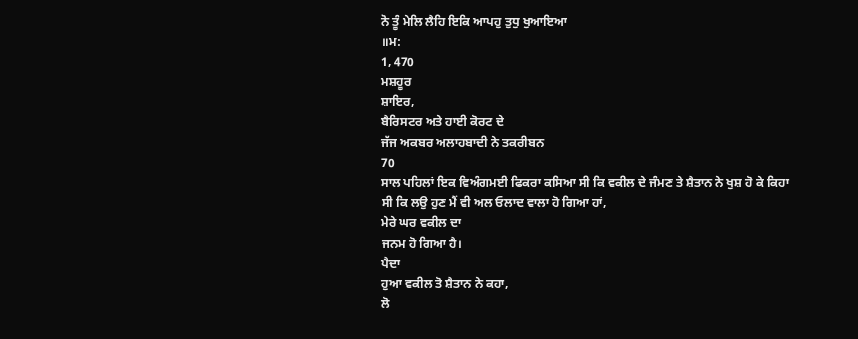ਨੋ ਤੂੰ ਮੇਲਿ ਲੈਹਿ ਇਕਿ ਆਪਹੁ ਤੁਧੁ ਖੁਆਇਆ
॥ਮ:
1, 470
ਮਸ਼ਹੂਰ
ਸ਼ਾਇਰ,
ਬੈਰਿਸਟਰ ਅਤੇ ਹਾਈ ਕੋਰਟ ਦੇ
ਜੱਜ ਅਕਬਰ ਅਲਾਹਬਾਦੀ ਨੇ ਤਕਰੀਬਨ
70
ਸਾਲ ਪਹਿਲਾਂ ਇਕ ਵਿਅੰਗਮਈ ਫਿਕਰਾ ਕਸਿਆ ਸੀ ਕਿ ਵਕੀਲ ਦੇ ਜੰਮਣ ਤੇ ਸ਼ੈਤਾਨ ਨੇ ਖੁਸ਼ ਹੋ ਕੇ ਕਿਹਾ
ਸੀ ਕਿ ਲਉ ਹੁਣ ਮੈਂ ਵੀ ਅਲ ਓਲਾਦ ਵਾਲਾ ਹੋ ਗਿਆ ਹਾਂ,
ਮੇਰੇ ਘਰ ਵਕੀਲ ਦਾ
ਜਨਮ ਹੋ ਗਿਆ ਹੈ।
ਪੈਦਾ
ਹੁਆ ਵਕੀਲ ਤੋ ਸ਼ੈਤਾਨ ਨੇ ਕਹਾ,
ਲੋ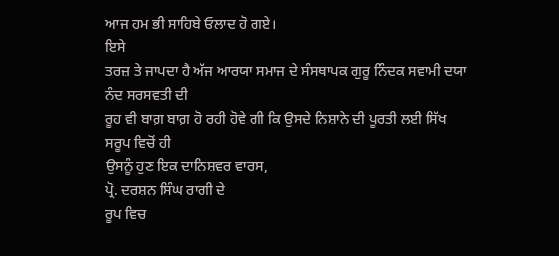ਆਜ ਹਮ ਭੀ ਸਾਹਿਬੇ ਓਲਾਦ ਹੋ ਗਏ।
ਇਸੇ
ਤਰਜ਼ ਤੇ ਜਾਪਦਾ ਹੈ ਅੱਜ ਆਰਯਾ ਸਮਾਜ ਦੇ ਸੰਸਥਾਪਕ ਗੁਰੂ ਨਿੰਦਕ ਸਵਾਮੀ ਦਯਾ ਨੰਦ ਸਰਸਵਤੀ ਦੀ
ਰੂਹ ਵੀ ਬਾਗ਼ ਬਾਗ਼ ਹੋ ਰਹੀ ਹੋਵੇ ਗੀ ਕਿ ਉਸਦੇ ਨਿਸ਼ਾਨੇ ਦੀ ਪੂਰਤੀ ਲਈ ਸਿੱਖ ਸਰੂਪ ਵਿਚੋਂ ਹੀ
ਉਸਨੂੰ ਹੁਣ ਇਕ ਦਾਨਿਸ਼ਵਰ ਵਾਰਸ,
ਪ੍ਰੋ. ਦਰਸ਼ਨ ਸਿੰਘ ਰਾਗੀ ਦੇ
ਰੂਪ ਵਿਚ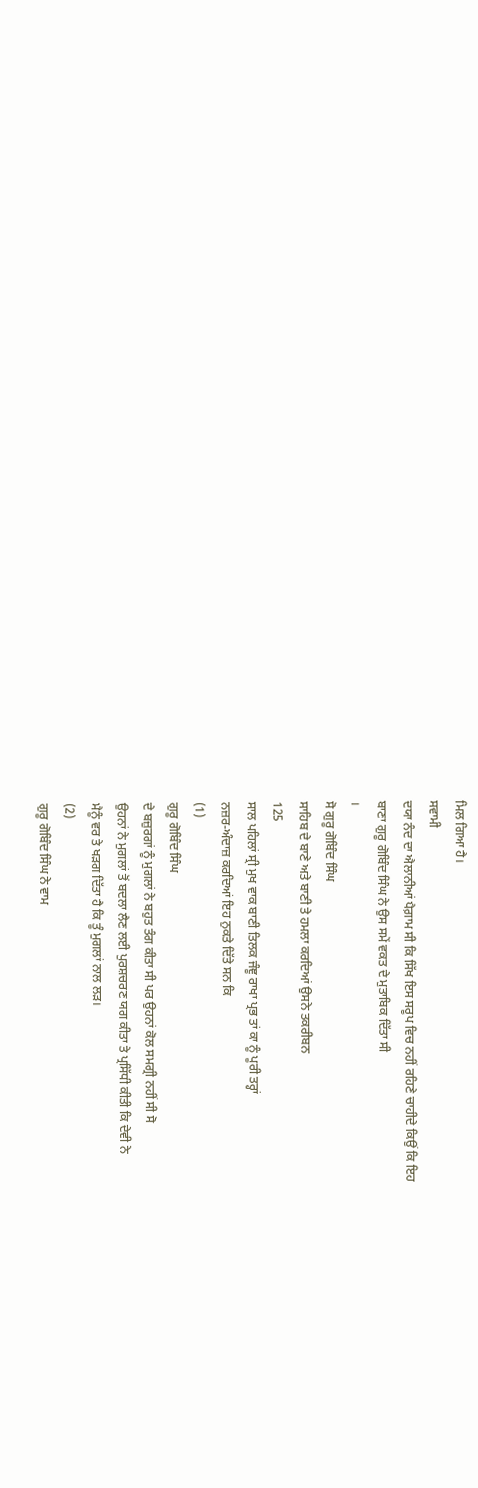ਮਿਲ ਗਿਆ ਹੈ।
ਸਵਾਮੀ
ਦਯਾ ਨੰਦ ਦਾ ਐਲਾਨੀਆਂ ਪੈਗ਼ਾਮ ਸੀ ਕਿ ਸਿੱਖ ਇਸ ਸਰੂਪ ਵਿਚ ਨਹੀਂ ਰਹਿਣੇ ਚਾਹੀਦੇ ਕਿਉਂ ਕਿ ਇਹ
ਬਾਣਾ ਗੁਰੂ ਗੋਬਿੰਦ ਸਿੰਘ ਨੇ ਉਸ ਸਮੇਂ ਵਕਤ ਦੇ ਮੁਤਾਬਿਕ ਦਿੱਤਾ ਸੀ
।
ਸੋ ਗੁਰੂ ਗੋਬਿੰਦ ਸਿੰਘ
ਸਾਹਿਬ ਦੇ ਬਾਣੇ ਅਤੇ ਬਾਣੀ ਤੇ ਹਮਲਾ ਕਰਦਿਆਂ ਉਸਨੇ ਤਕਰੀਬਨ
125
ਸਾਲ ਪਹਿਲਾਂ ਸ੍ਰੀ ਮੁਖ ਵਾਕ ਬਾਣੀ ਤਿਲਕ ਜੰਞੂ ਰਾਖਾ ਪ੍ਰਭ ਤਾਂ ਕਾ ਨੂੰ ਪੂਰੀ ਤਰ੍ਹਾਂ
ਨਜ਼ਰ-ਅੰਦਾਜ਼ ਕਰਦਿਆਂ ਇਹ ਨੁਕਤੇ ਦਿੱਤੇ ਸਨ ਕਿ
(1)
ਗੁਰੂ ਗੋਬਿੰਦ ਸਿੰਘ
ਦੇ ਬਜ਼ੁਰਗਾਂ ਨੂੰ ਮੁਗਲਾਂ ਨੇ ਬਹੁਤ ਤੰਗ ਕੀਤਾ ਸੀ ਪਰ ਉਹਨਾਂ ਕੋਲ ਸਮਗ੍ਰੀ ਨਹੀਂ ਸੀ ਸੋ
ਉਹਨਾਂ ਨੇ ਮੁਗਲਾਂ ਤੋਂ ਬਦਲਾ ਲੈਣ ਲਈ ਪੁਰਸ਼ਚਰਣ ਯਗ ਕੀਤਾ ਤੇ ਪ੍ਰਸਿੱਧੀ ਕੀਤੀ ਕਿ ਦੇਵੀ ਨੇ
ਮੈਨੂੰ ਵਰ ਤੇ ਖੜਗ ਦਿੱਤਾ ਹੈ ਕਿ ਤੂੰ ਮੁਗਲਾਂ ਨਾਲ ਲੜ।
(2)
ਗੁਰੂ ਗੋਬਿੰਦ ਸਿੰਘ ਨੇ ਵਾਮ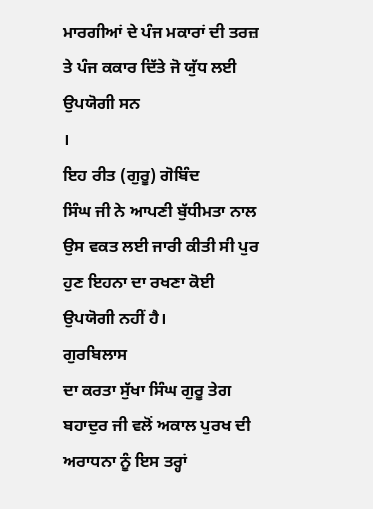ਮਾਰਗੀਆਂ ਦੇ ਪੰਜ ਮਕਾਰਾਂ ਦੀ ਤਰਜ਼ ਤੇ ਪੰਜ ਕਕਾਰ ਦਿੱਤੇ ਜੋ ਯੁੱਧ ਲਈ ਉਪਯੋਗੀ ਸਨ
।
ਇਹ ਰੀਤ (ਗੁਰੂ) ਗੋਬਿੰਦ
ਸਿੰਘ ਜੀ ਨੇ ਆਪਣੀ ਬੁੱਧੀਮਤਾ ਨਾਲ ਉਸ ਵਕਤ ਲਈ ਜਾਰੀ ਕੀਤੀ ਸੀ ਪੁਰ ਹੁਣ ਇਹਨਾ ਦਾ ਰਖਣਾ ਕੋਈ
ਉਪਯੋਗੀ ਨਹੀਂ ਹੈ।
ਗੁਰਬਿਲਾਸ
ਦਾ ਕਰਤਾ ਸੁੱਖਾ ਸਿੰਘ ਗੁਰੂ ਤੇਗ ਬਹਾਦੁਰ ਜੀ ਵਲੋਂ ਅਕਾਲ ਪੁਰਖ ਦੀ ਅਰਾਧਨਾ ਨੂੰ ਇਸ ਤਰ੍ਹਾਂ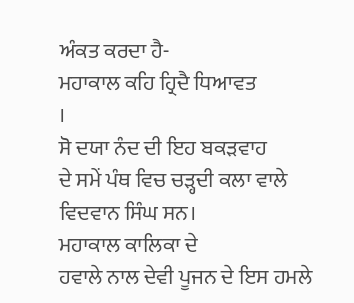ਅੰਕਤ ਕਰਦਾ ਹੈ-
ਮਹਾਕਾਲ ਕਹਿ ਹ੍ਰਿਦੈ ਧਿਆਵਤ
।
ਸੋ ਦਯਾ ਨੰਦ ਦੀ ਇਹ ਬਕੜਵਾਹ
ਦੇ ਸਮੇਂ ਪੰਥ ਵਿਚ ਚੜ੍ਹਦੀ ਕਲਾ ਵਾਲੇ ਵਿਦਵਾਨ ਸਿੰਘ ਸਨ।
ਮਹਾਕਾਲ ਕਾਲਿਕਾ ਦੇ
ਹਵਾਲੇ ਨਾਲ ਦੇਵੀ ਪੂਜਨ ਦੇ ਇਸ ਹਮਲੇ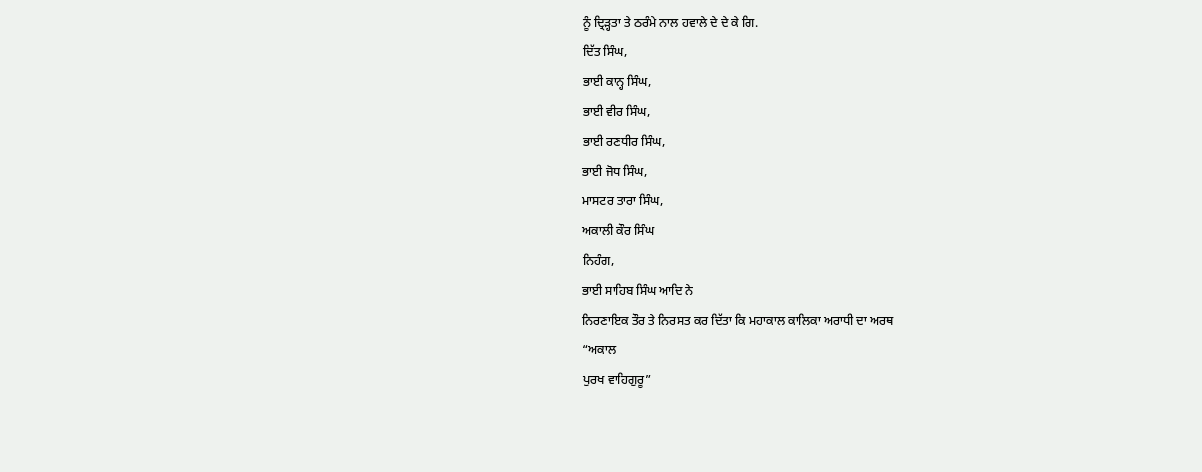ਨੂੰ ਦ੍ਰਿੜ੍ਹਤਾ ਤੇ ਠਰੰਮੇ ਨਾਲ ਹਵਾਲੇ ਦੇ ਦੇ ਕੇ ਗਿ.
ਦਿੱਤ ਸਿੰਘ,
ਭਾਈ ਕਾਨ੍ਹ ਸਿੰਘ,
ਭਾਈ ਵੀਰ ਸਿੰਘ,
ਭਾਈ ਰਣਧੀਰ ਸਿੰਘ,
ਭਾਈ ਜੋਧ ਸਿੰਘ,
ਮਾਸਟਰ ਤਾਰਾ ਸਿੰਘ,
ਅਕਾਲੀ ਕੌਰ ਸਿੰਘ
ਨਿਹੰਗ,
ਭਾਈ ਸਾਹਿਬ ਸਿੰਘ ਆਦਿ ਨੇ
ਨਿਰਣਾਇਕ ਤੌਰ ਤੇ ਨਿਰਸਤ ਕਰ ਦਿੱਤਾ ਕਿ ਮਹਾਕਾਲ ਕਾਲਿਕਾ ਅਰਾਧੀ ਦਾ ਅਰਥ
“ਅਕਾਲ
ਪੁਰਖ ਵਾਹਿਗੁਰੂ”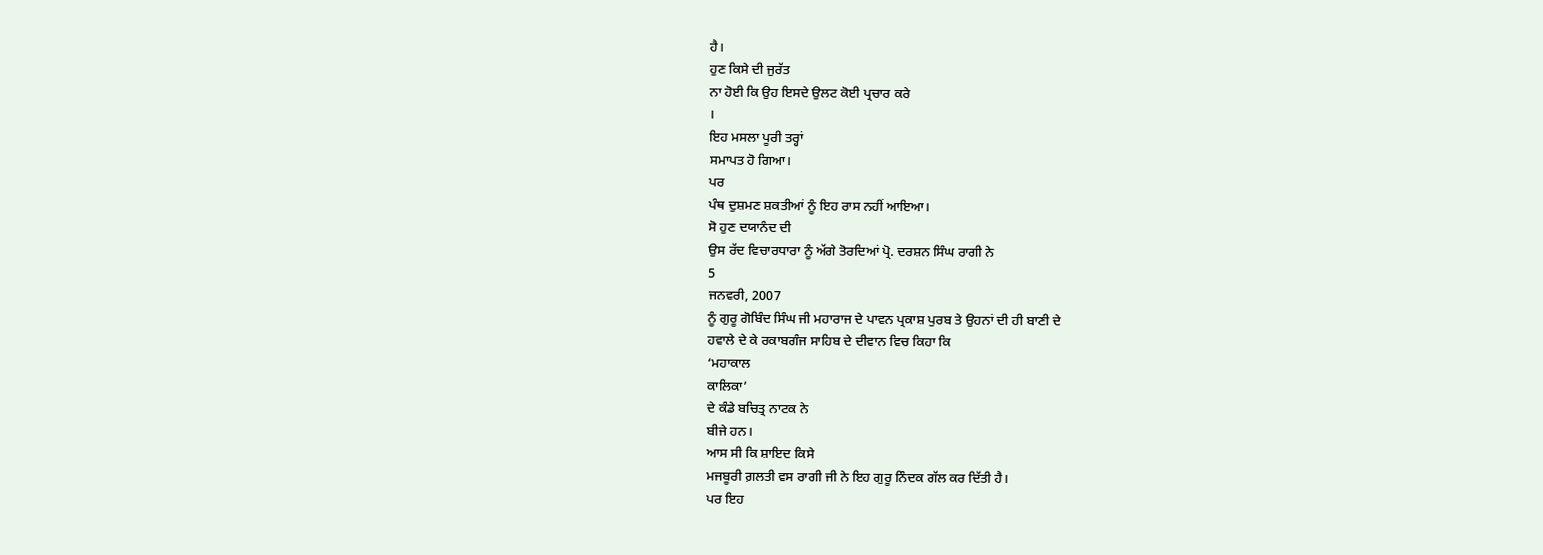ਹੈ।
ਹੁਣ ਕਿਸੇ ਦੀ ਜੁਰੱਤ
ਨਾ ਹੋਈ ਕਿ ਉਹ ਇਸਦੇ ਉਲਟ ਕੋਈ ਪ੍ਰਚਾਰ ਕਰੇ
।
ਇਹ ਮਸਲਾ ਪੂਰੀ ਤਰ੍ਹਾਂ
ਸਮਾਪਤ ਹੋ ਗਿਆ।
ਪਰ
ਪੰਥ ਦੁਸ਼ਮਣ ਸ਼ਕਤੀਆਂ ਨੂੰ ਇਹ ਰਾਸ ਨਹੀਂ ਆਇਆ।
ਸੋ ਹੁਣ ਦਯਾਨੰਦ ਦੀ
ਉਸ ਰੱਦ ਵਿਚਾਰਧਾਰਾ ਨੂੰ ਅੱਗੇ ਤੋਰਦਿਆਂ ਪ੍ਰੋ. ਦਰਸ਼ਨ ਸਿੰਘ ਰਾਗੀ ਨੇ
5
ਜਨਵਰੀ, 2007
ਨੂੰ ਗੁਰੂ ਗੋਬਿੰਦ ਸਿੰਘ ਜੀ ਮਹਾਰਾਜ ਦੇ ਪਾਵਨ ਪ੍ਰਕਾਸ਼ ਪੁਰਬ ਤੇ ਉਹਨਾਂ ਦੀ ਹੀ ਬਾਣੀ ਦੇ
ਹਵਾਲੇ ਦੇ ਕੇ ਰਕਾਬਗੰਜ ਸਾਹਿਬ ਦੇ ਦੀਵਾਨ ਵਿਚ ਕਿਹਾ ਕਿ
‘ਮਹਾਕਾਲ
ਕਾਲਿਕਾ’
ਦੇ ਕੰਡੇ ਬਚਿਤ੍ਰ ਨਾਟਕ ਨੇ
ਬੀਜੇ ਹਨ।
ਆਸ ਸੀ ਕਿ ਸ਼ਾਇਦ ਕਿਸੇ
ਮਜਬੂਰੀ ਗ਼ਲਤੀ ਵਸ ਰਾਗੀ ਜੀ ਨੇ ਇਹ ਗੁਰੂ ਨਿੰਦਕ ਗੱਲ ਕਰ ਦਿੱਤੀ ਹੈ।
ਪਰ ਇਹ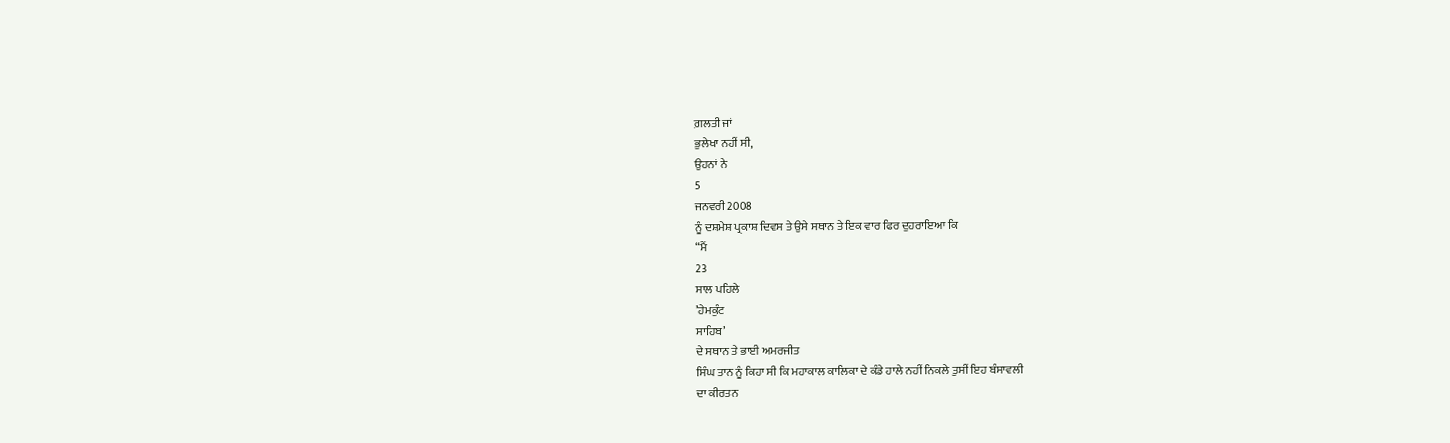ਗ਼ਲਤੀ ਜਾਂ
ਭੁਲੇਖਾ ਨਹੀਂ ਸੀ,
ਉਹਨਾਂ ਨੇ
5
ਜਨਵਰੀ 2008
ਨੂੰ ਦਸ਼ਮੇਸ਼ ਪ੍ਰਕਾਸ਼ ਦਿਵਸ ਤੇ ਉਸੇ ਸਥਾਨ ਤੇ ਇਕ ਵਾਰ ਫਿਰ ਦੁਹਰਾਇਆ ਕਿ
“ਮੈਂ
23
ਸਾਲ ਪਹਿਲੇ
’ਹੇਮਕੁੰਟ
ਸਾਹਿਬ’
ਦੇ ਸਥਾਨ ਤੇ ਭਾਈ ਅਮਰਜੀਤ
ਸਿੰਘ ਤਾਨ ਨੂੰ ਕਿਹਾ ਸੀ ਕਿ ਮਹਾਕਾਲ ਕਾਲਿਕਾ ਦੇ ਕੰਡੇ ਹਾਲੇ ਨਹੀਂ ਨਿਕਲੇ ਤੁਸੀਂ ਇਹ ਬੰਸਾਵਲੀ
ਦਾ ਕੀਰਤਨ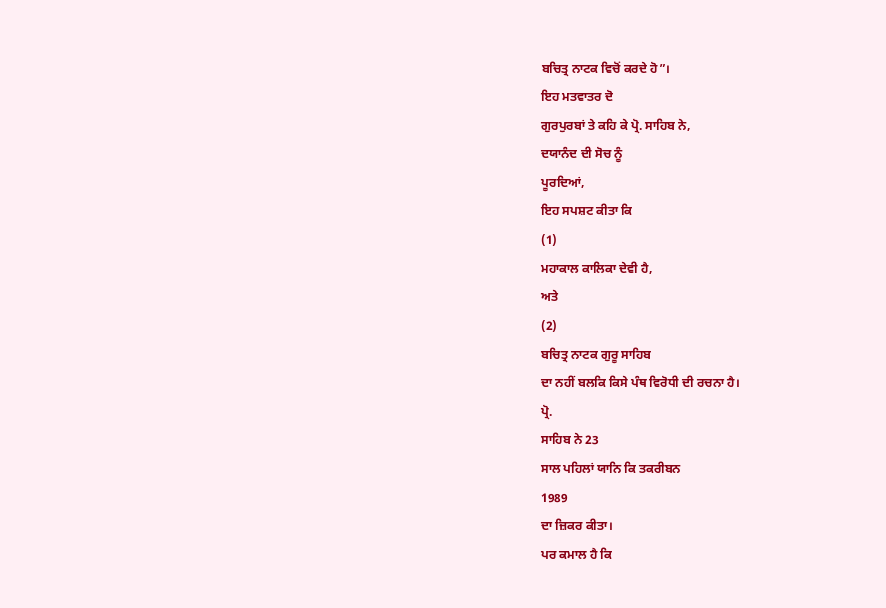ਬਚਿਤ੍ਰ ਨਾਟਕ ਵਿਚੋਂ ਕਰਦੇ ਹੋ”।
ਇਹ ਮਤਵਾਤਰ ਦੋ
ਗੁਰਪੁਰਬਾਂ ਤੇ ਕਹਿ ਕੇ ਪ੍ਰੋ. ਸਾਹਿਬ ਨੇ,
ਦਯਾਨੰਦ ਦੀ ਸੋਚ ਨੂੰ
ਪੂਰਦਿਆਂ,
ਇਹ ਸਪਸ਼ਟ ਕੀਤਾ ਕਿ
(1)
ਮਹਾਕਾਲ ਕਾਲਿਕਾ ਦੇਵੀ ਹੈ,
ਅਤੇ
(2)
ਬਚਿਤ੍ਰ ਨਾਟਕ ਗੁਰੂ ਸਾਹਿਬ
ਦਾ ਨਹੀਂ ਬਲਕਿ ਕਿਸੇ ਪੰਥ ਵਿਰੋਧੀ ਦੀ ਰਚਨਾ ਹੈ।
ਪ੍ਰੋ.
ਸਾਹਿਬ ਨੇ 23
ਸਾਲ ਪਹਿਲਾਂ ਯਾਨਿ ਕਿ ਤਕਰੀਬਨ
1989
ਦਾ ਜ਼ਿਕਰ ਕੀਤਾ।
ਪਰ ਕਮਾਲ ਹੈ ਕਿ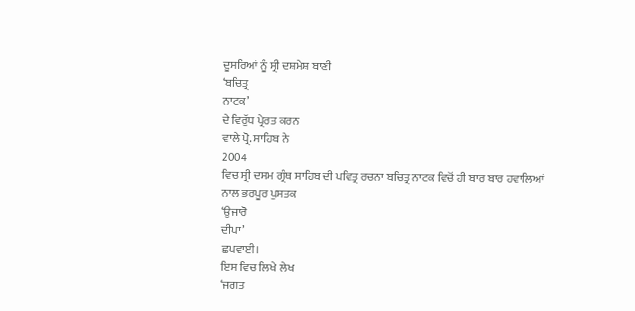ਦੂਸਰਿਆਂ ਨੂੰ ਸ੍ਰੀ ਦਸ਼ਮੇਸ਼ ਬਾਣੀ
‘ਬਚਿਤ੍ਰ
ਨਾਟਕ’
ਦੇ ਵਿਰੁੱਧ ਪ੍ਰੇਰਤ ਕਰਨ
ਵਾਲੇ ਪ੍ਰੋ. ਸਾਹਿਬ ਨੇ
2004
ਵਿਚ ਸ੍ਰੀ ਦਸਮ ਗ੍ਰੰਥ ਸਾਹਿਬ ਦੀ ਪਵਿਤ੍ਰ ਰਚਨਾ ਬਚਿਤ੍ਰ ਨਾਟਕ ਵਿਚੋਂ ਹੀ ਬਾਰ ਬਾਰ ਹਵਾਲਿਆਂ
ਨਾਲ ਭਰਪੂਰ ਪੁਸਤਕ
‘ਉਜਾਰੋ
ਦੀਪਾ’
ਛਪਵਾਈ।
ਇਸ ਵਿਚ ਲਿਖੇ ਲੇਖ
‘ਜਗਤ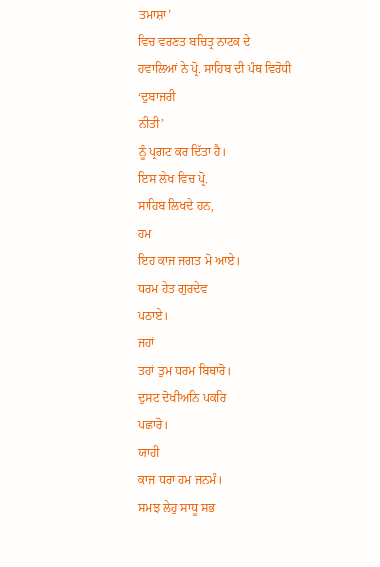ਤਮਾਸ਼ਾ’
ਵਿਚ ਵਰਣਤ ਬਚਿਤ੍ਰ ਨਾਟਕ ਦੇ
ਹਵਾਲਿਆਂ ਨੇ ਪ੍ਰੋ. ਸਾਹਿਬ ਦੀ ਪੰਥ ਵਿਰੋਧੀ
‘ਦੁਬਾਜਰੀ
ਨੀਤੀ’
ਨੂੰ ਪ੍ਰਗਟ ਕਰ ਦਿੱਤਾ ਹੈ।
ਇਸ ਲੇਖ ਵਿਚ ਪ੍ਰੋ.
ਸਾਹਿਬ ਲਿਖਦੇ ਹਨ,
ਹਮ
ਇਹ ਕਾਜ ਜਗਤ ਮੋ ਆਏ।
ਧਰਮ ਹੇਤ ਗੁਰਦੇਵ
ਪਠਾਏ।
ਜਹਾਂ
ਤਹਾਂ ਤੁਮ ਧਰਮ ਬਿਥਾਰੋ।
ਦੁਸਟ ਦੋਖੀਅਨਿ ਪਕਰਿ
ਪਛਾਰੋ।
ਯਾਹੀ
ਕਾਜ ਧਰਾ ਹਮ ਜਨਮੰ।
ਸਮਝ ਲੇਹੁ ਸਾਧੂ ਸਭ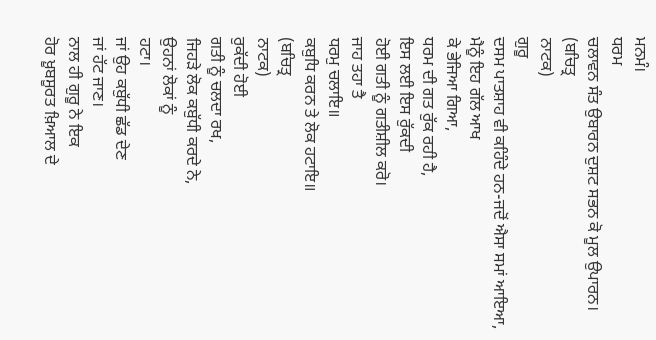ਮਨਮੰ।
ਧਰਮ
ਚਲਾਵਨ ਸੰਤ ਉਬਾਰਨ ਦੁਸ਼ਟ ਸਭਨ ਕੋ ਮੂਲ ਉਪਾਰਨ।
(ਬਚਿਤ੍ਰ
ਨਾਟਕ)
ਗੁਰੂ
ਦਸਮ ਪਾਤਸ਼ਾਹ ਵੀ ਕਹਿੰਦੇ ਹਨ-ਜਦੋਂ ਐਸਾ ਸਮਾਂ ਆਇਆ,
ਮੈਨੂੰ ਇਹ ਗੱਲ ਆਖ
ਕੇ ਭੇਜਿਆ ਗਿਆ,
ਧਰਮ ਦੀ ਗਤ ਰੁੱਕ ਰਹੀ ਹੈ,
ਇਸ ਲਈ ਇਸ ਰੁੱਕਦੀ
ਹੋਈ ਗਤੀ ਨੂੰ ਗਤੀਸ਼ੀਲ ਕਰੋ।
ਜਾਹ ਤਹਾ ਤੈ
ਧਰਮੁ ਚਲਾਇ॥
ਕਬੁਧਿ ਕਰਨ ਤੇ ਲੋਕ ਹਟਾਇ॥
(ਬਚਿਤ੍ਰ
ਨਾਟਕ)
ਰੁਕੱਦੀ ਹੋਈ
ਗਤੀ ਨੂੰ ਚਲਦਾ ਰਖ,
ਜਿਹੜੇ ਲੋਕ ਕਬੁੱਧੀ ਕਰਦੇ ਨੇ,
ਉਹਨਾਂ ਲੋਕਾਂ ਨੂੰ
ਹਟਾ।
ਜਾਂ ਉਹ ਕਬੁੱਧੀ ਛੱਡ ਦੇਣ
ਜਾਂ ਹੱਟ ਜਾਣ।
ਨਾਲ ਹੀ ਗੁਰੂ ਨੇ ਇਕ
ਹੋਰ ਖ਼ੂਬਸੂਰਤ ਖ਼ਿਆਲ ਦੇ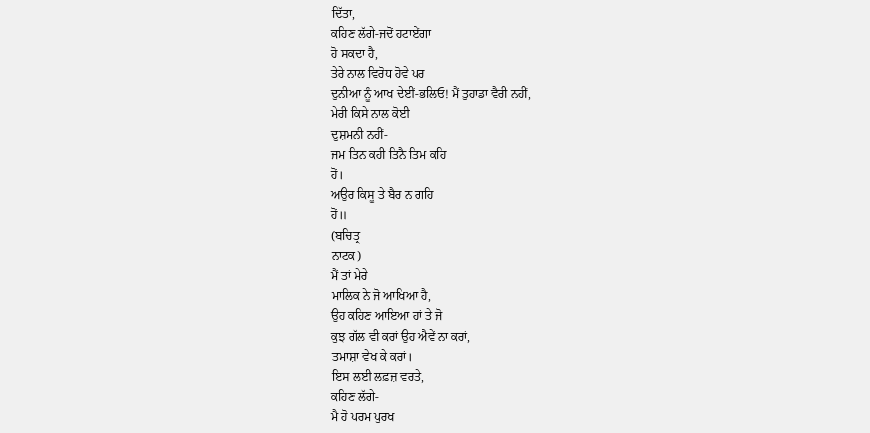ਦਿੱਤਾ,
ਕਹਿਣ ਲੱਗੇ-ਜਦੋਂ ਹਟਾਏਂਗਾ
ਹੋ ਸਕਦਾ ਹੈ,
ਤੇਰੇ ਨਾਲ ਵਿਰੋਧ ਹੋਵੇ ਪਰ
ਦੁਨੀਆ ਨੂੰ ਆਖ ਦੇਈਂ-ਭਲਿਓ! ਮੈਂ ਤੁਹਾਡਾ ਵੈਰੀ ਨਹੀਂ,
ਮੇਰੀ ਕਿਸੇ ਨਾਲ ਕੋਈ
ਦੁਸ਼ਮਨੀ ਨਹੀਂ-
ਜਮ ਤਿਨ ਕਹੀ ਤਿਨੈ ਤਿਮ ਕਹਿ
ਹੋਂ।
ਅਉਰ ਕਿਸੂ ਤੇ ਬੈਰ ਨ ਗਹਿ
ਹੋਂ॥
(ਬਚਿਤ੍ਰ
ਨਾਟਕ)
ਮੈਂ ਤਾਂ ਮੇਰੇ
ਮਾਲਿਕ ਨੇ ਜੋ ਆਖਿਆ ਹੈ,
ਉਹ ਕਹਿਣ ਆਇਆ ਹਾਂ ਤੇ ਜੋ
ਕੁਝ ਗੱਲ ਵੀ ਕਰਾਂ ਉਹ ਐਵੇਂ ਨਾ ਕਰਾਂ,
ਤਮਾਸ਼ਾ ਵੇਖ ਕੇ ਕਰਾਂ।
ਇਸ ਲਈ ਲਫ਼ਜ਼ ਵਰਤੇ,
ਕਹਿਣ ਲੱਗੇ-
ਮੈ ਹੋ ਪਰਮ ਪੁਰਖ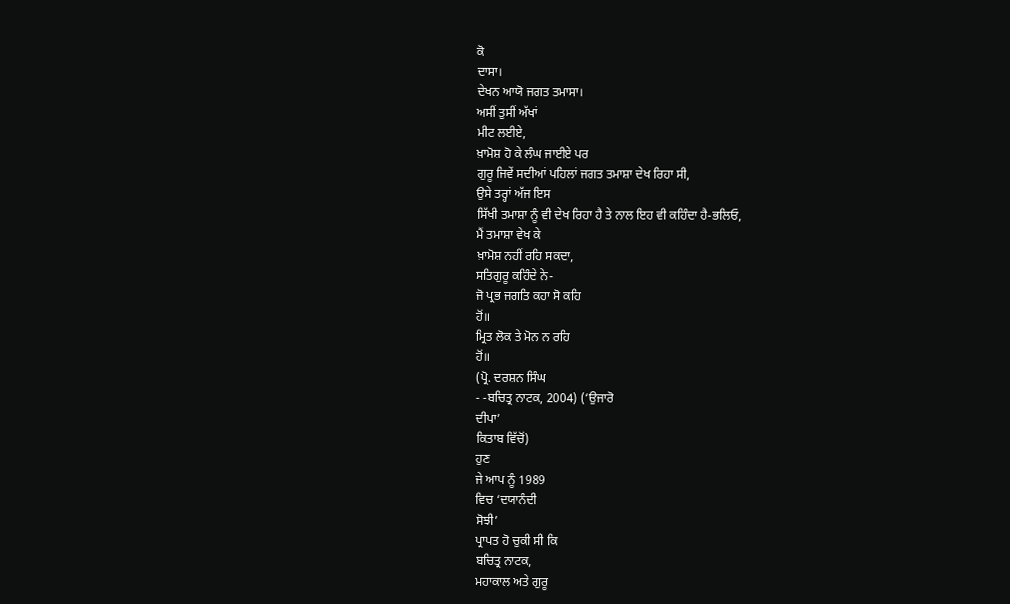ਕੋ
ਦਾਸਾ।
ਦੇਖਨ ਆਯੋ ਜਗਤ ਤਮਾਸਾ।
ਅਸੀਂ ਤੁਸੀਂ ਅੱਖਾਂ
ਮੀਟ ਲਈਏ,
ਖ਼ਾਮੋਸ਼ ਹੋ ਕੇ ਲੰਘ ਜਾਈਏ ਪਰ
ਗੁਰੂ ਜਿਵੇਂ ਸਦੀਆਂ ਪਹਿਲਾਂ ਜਗਤ ਤਮਾਸ਼ਾ ਦੇਖ ਰਿਹਾ ਸੀ,
ਉਸੇ ਤਰ੍ਹਾਂ ਅੱਜ ਇਸ
ਸਿੱਖੀ ਤਮਾਸ਼ਾ ਨੂੰ ਵੀ ਦੇਖ ਰਿਹਾ ਹੈ ਤੇ ਨਾਲ ਇਹ ਵੀ ਕਹਿੰਦਾ ਹੈ-ਭਲਿਓ,
ਮੈਂ ਤਮਾਸ਼ਾ ਵੇਖ ਕੇ
ਖ਼ਾਮੋਸ਼ ਨਹੀਂ ਰਹਿ ਸਕਦਾ,
ਸਤਿਗੁਰੂ ਕਹਿੰਦੇ ਨੇ-
ਜੋ ਪ੍ਰਭ ਜਗਤਿ ਕਹਾ ਸੋ ਕਹਿ
ਹੋਂ॥
ਮ੍ਰਿਤ ਲੋਕ ਤੇ ਮੋਨ ਨ ਰਹਿ
ਹੋਂ॥
(ਪ੍ਰੋ. ਦਰਸ਼ਨ ਸਿੰਘ
- -ਬਚਿਤ੍ਰ ਨਾਟਕ, 2004) (‘ਉਜਾਰੋ
ਦੀਪਾ’
ਕਿਤਾਬ ਵਿੱਚੋਂ)
ਹੁਣ
ਜੇ ਆਪ ਨੂੰ 1989
ਵਿਚ ‘ਦਯਾਨੰਦੀ
ਸੋਝੀ’
ਪ੍ਰਾਪਤ ਹੋ ਚੁਕੀ ਸੀ ਕਿ
ਬਚਿਤ੍ਰ ਨਾਟਕ,
ਮਹਾਕਾਲ ਅਤੇ ਗੁਰੂ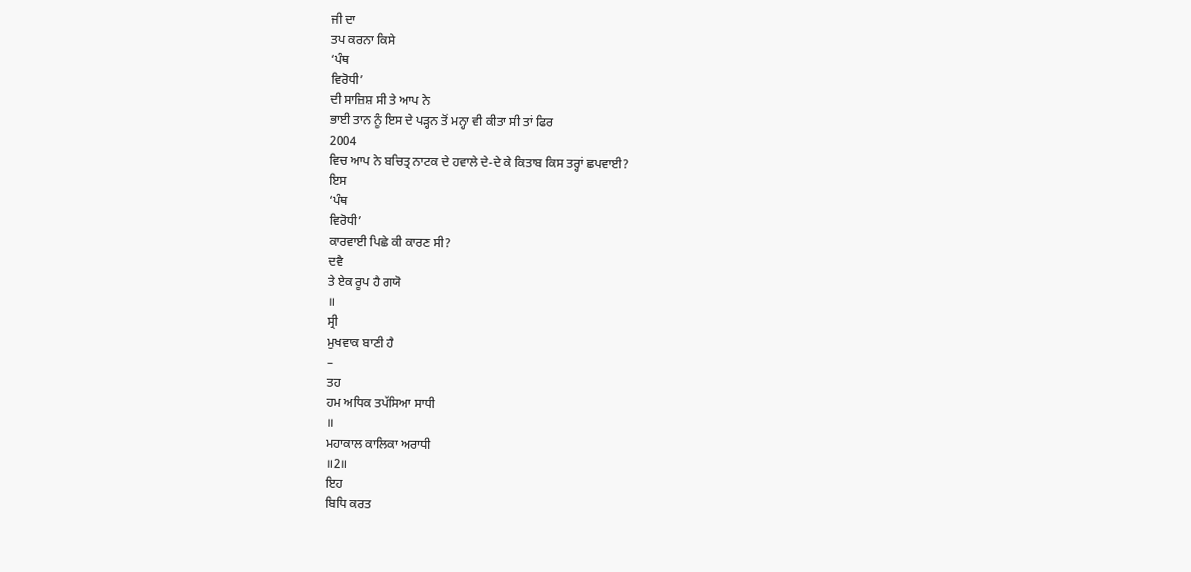ਜੀ ਦਾ
ਤਪ ਕਰਨਾ ਕਿਸੇ
‘ਪੰਥ
ਵਿਰੋਧੀ’
ਦੀ ਸਾਜ਼ਿਸ਼ ਸੀ ਤੇ ਆਪ ਨੇ
ਭਾਈ ਤਾਨ ਨੂੰ ਇਸ ਦੇ ਪੜ੍ਹਨ ਤੋਂ ਮਨ੍ਹਾ ਵੀ ਕੀਤਾ ਸੀ ਤਾਂ ਫਿਰ
2004
ਵਿਚ ਆਪ ਨੇ ਬਚਿਤ੍ਰ ਨਾਟਕ ਦੇ ਹਵਾਲੇ ਦੇ-ਦੇ ਕੇ ਕਿਤਾਬ ਕਿਸ ਤਰ੍ਹਾਂ ਛਪਵਾਈ?
ਇਸ
‘ਪੰਥ
ਵਿਰੋਧੀ’
ਕਾਰਵਾਈ ਪਿਛੇ ਕੀ ਕਾਰਣ ਸੀ?
ਦਵੈ
ਤੇ ਏਕ ਰੂਪ ਹੈ ਗਯੋ
॥
ਸ੍ਰੀ
ਮੁਖਵਾਕ ਬਾਣੀ ਹੈ
–
ਤਹ
ਹਮ ਅਧਿਕ ਤਪੱਸਿਆ ਸਾਧੀ
॥
ਮਹਾਕਾਲ ਕਾਲਿਕਾ ਅਰਾਧੀ
॥2॥
ਇਹ
ਬਿਧਿ ਕਰਤ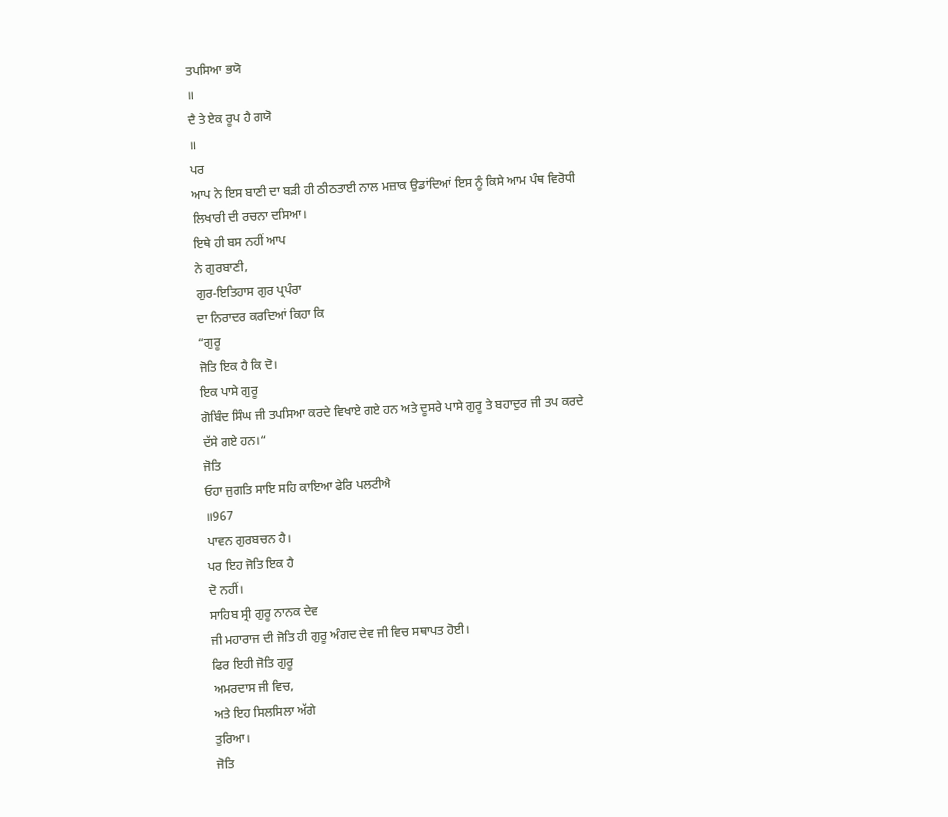ਤਪਸਿਆ ਭਯੋ
॥
ਦੈ ਤੇ ਏਕ ਰੂਪ ਹੈ ਗਯੋ
॥
ਪਰ
ਆਪ ਨੇ ਇਸ ਬਾਣੀ ਦਾ ਬੜੀ ਹੀ ਠੀਠਤਾਈ ਨਾਲ ਮਜ਼ਾਕ ਉਡਾਂਦਿਆਂ ਇਸ ਨੂੰ ਕਿਸੇ ਆਮ ਪੰਥ ਵਿਰੋਧੀ
ਲਿਖਾਰੀ ਦੀ ਰਚਨਾ ਦਸਿਆ।
ਇਥੇ ਹੀ ਬਸ ਨਹੀਂ ਆਪ
ਨੇ ਗੁਰਬਾਣੀ,
ਗੁਰ-ਇਤਿਹਾਸ ਗੁਰ ਪ੍ਰਪੰਰਾ
ਦਾ ਨਿਰਾਦਰ ਕਰਦਿਆਂ ਕਿਹਾ ਕਿ
“ਗੁਰੂ
ਜੋਤਿ ਇਕ ਹੈ ਕਿ ਦੋ।
ਇਕ ਪਾਸੇ ਗੁਰੂ
ਗੋਬਿੰਦ ਸਿੰਘ ਜੀ ਤਪਸਿਆ ਕਰਦੇ ਵਿਖਾਏ ਗਏ ਹਨ ਅਤੇ ਦੂਸਰੇ ਪਾਸੇ ਗੁਰੂ ਤੇ ਬਹਾਦੁਰ ਜੀ ਤਪ ਕਰਦੇ
ਦੱਸੇ ਗਏ ਹਨ।“
ਜੋਤਿ
ਓਹਾ ਜੁਗਤਿ ਸਾਇ ਸਹਿ ਕਾਇਆ ਫੇਰਿ ਪਲਟੀਐ
॥967
ਪਾਵਨ ਗੁਰਬਚਨ ਹੈ।
ਪਰ ਇਹ ਜੋਤਿ ਇਕ ਹੈ
ਦੋ ਨਹੀਂ।
ਸਾਹਿਬ ਸ੍ਰੀ ਗੁਰੂ ਨਾਨਕ ਦੇਵ
ਜੀ ਮਹਾਰਾਜ ਦੀ ਜੋਤਿ ਹੀ ਗੁਰੂ ਅੰਗਦ ਦੇਵ ਜੀ ਵਿਚ ਸਥਾਪਤ ਹੋਈ।
ਫਿਰ ਇਹੀ ਜੋਤਿ ਗੁਰੂ
ਅਮਰਦਾਸ ਜੀ ਵਿਚ,
ਅਤੇ ਇਹ ਸਿਲਸਿਲਾ ਅੱਗੇ
ਤੁਰਿਆ।
ਜੋਤਿ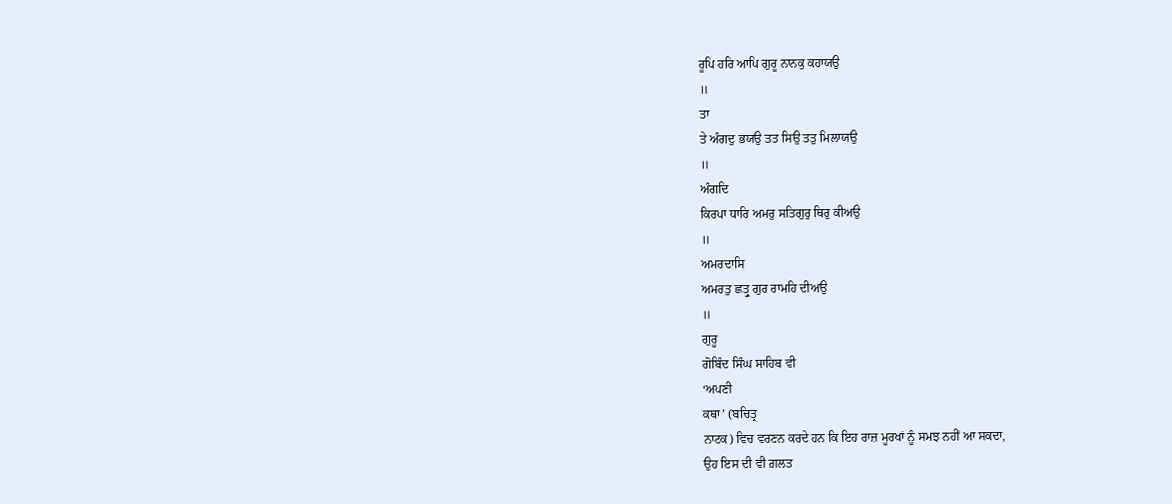ਰੂਪਿ ਹਰਿ ਆਪਿ ਗੁਰੂ ਨਾਨਕੁ ਕਹਾਯਉ
॥
ਤਾ
ਤੇ ਅੰਗਦੁ ਭਯਉ ਤਤ ਸਿਉ ਤਤੁ ਮਿਲਾਯਉ
॥
ਅੰਗਦਿ
ਕਿਰਪਾ ਧਾਰਿ ਅਮਰੁ ਸਤਿਗੁਰੁ ਥਿਰੁ ਕੀਅਉ
॥
ਅਮਰਦਾਸਿ
ਅਮਰਤੁ ਛਤ੍ਰੁ ਗੁਰ ਰਾਮਹਿ ਦੀਅਉ
॥
ਗੁਰੂ
ਗੋਬਿੰਦ ਸਿੰਘ ਸਾਹਿਬ ਵੀ
‘ਅਪਣੀ
ਕਥਾ’ (ਬਚਿਤ੍ਰ
ਨਾਟਕ) ਵਿਚ ਵਰਣਨ ਕਰਦੇ ਹਨ ਕਿ ਇਹ ਰਾਜ਼ ਮੂਰਖਾਂ ਨੂੰ ਸਮਝ ਨਹੀਂ ਆ ਸਕਦਾ,
ਉਹ ਇਸ ਦੀ ਵੀ ਗ਼ਲਤ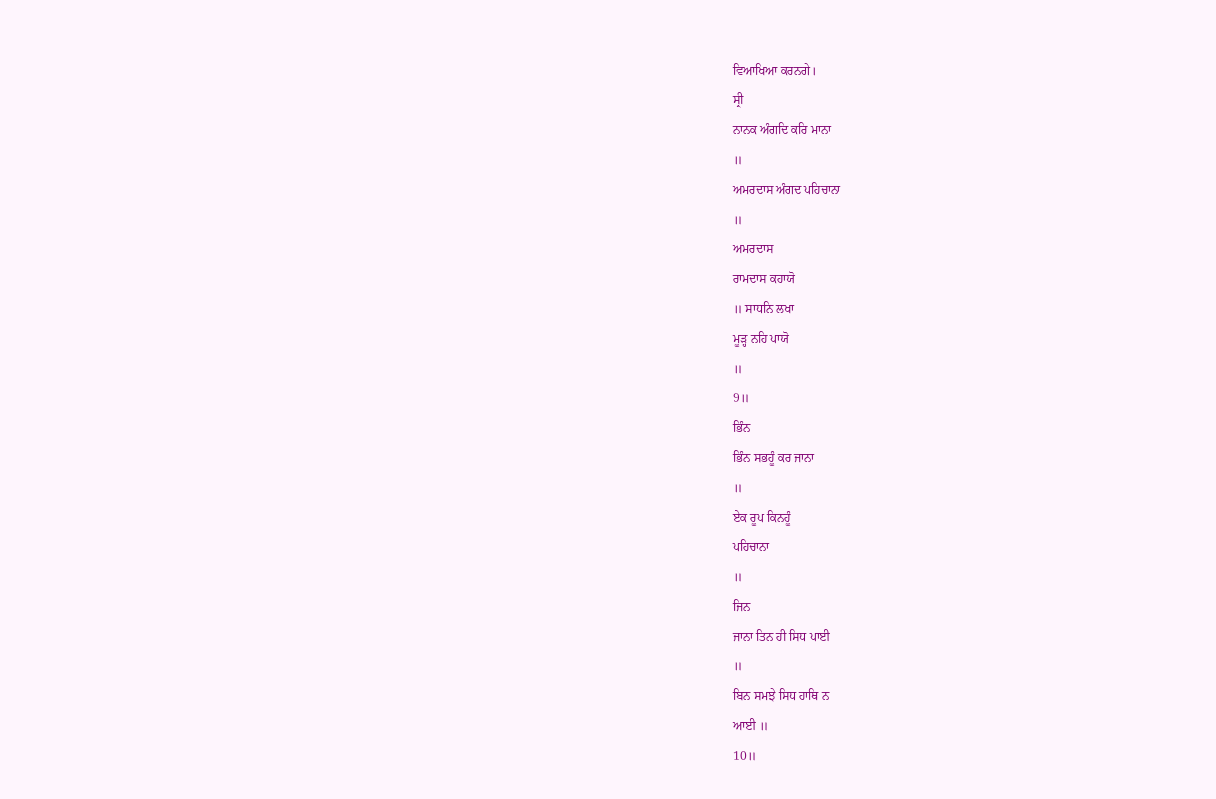ਵਿਆਖਿਆ ਕਰਨਗੇ।
ਸ੍ਰੀ
ਨਾਨਕ ਅੰਗਦਿ ਕਰਿ ਮਾਨਾ
॥
ਅਮਰਦਾਸ ਅੰਗਦ ਪਹਿਚਾਨਾ
॥
ਅਮਰਦਾਸ
ਰਾਮਦਾਸ ਕਹਾਯੋ
॥ ਸਾਧਨਿ ਲਖਾ
ਮੂੜ੍ਹ ਨਹਿ ਪਾਯੋ
॥
9॥
ਭਿੰਨ
ਭਿੰਨ ਸਭਹੂੰ ਕਰ ਜਾਨਾ
॥
ਏਕ ਰੂਪ ਕਿਨਹੂੰ
ਪਹਿਚਾਨਾ
॥
ਜਿਨ
ਜਾਨਾ ਤਿਨ ਹੀ ਸਿਧ ਪਾਈ
॥
ਬਿਨ ਸਮਝੇ ਸਿਧ ਹਾਥਿ ਨ
ਆਈ ॥
10॥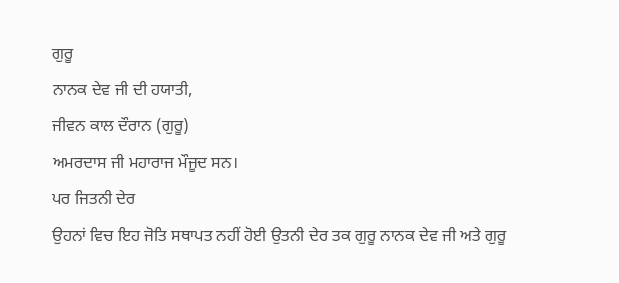ਗੁਰੂ
ਨਾਨਕ ਦੇਵ ਜੀ ਦੀ ਹਯਾਤੀ,
ਜੀਵਨ ਕਾਲ ਦੌਰਾਨ (ਗੁਰੂ)
ਅਮਰਦਾਸ ਜੀ ਮਹਾਰਾਜ ਮੌਜੂਦ ਸਨ।
ਪਰ ਜਿਤਨੀ ਦੇਰ
ਉਹਨਾਂ ਵਿਚ ਇਹ ਜੋਤਿ ਸਥਾਪਤ ਨਹੀਂ ਹੋਈ ਉਤਨੀ ਦੇਰ ਤਕ ਗੁਰੂ ਨਾਨਕ ਦੇਵ ਜੀ ਅਤੇ ਗੁਰੂ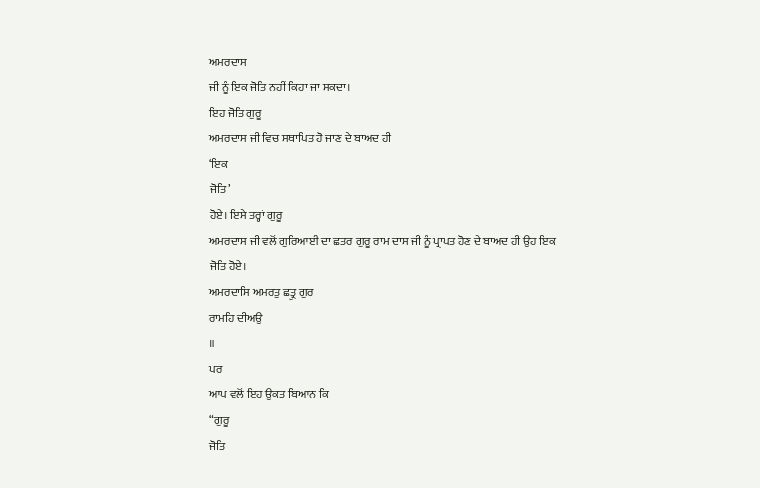ਅਮਰਦਾਸ
ਜੀ ਨੂੰ ਇਕ ਜੋਤਿ ਨਹੀਂ ਕਿਹਾ ਜਾ ਸਕਦਾ।
ਇਹ ਜੋਤਿ ਗੁਰੂ
ਅਮਰਦਾਸ ਜੀ ਵਿਚ ਸਥਾਪਿਤ ਹੋ ਜਾਣ ਦੇ ਬਾਅਦ ਹੀ
‘ਇਕ
ਜੋਤਿ’
ਹੋਏ। ਇਸੇ ਤਰ੍ਹਾਂ ਗੁਰੂ
ਅਮਰਦਾਸ ਜੀ ਵਲੋਂ ਗੁਰਿਆਈ ਦਾ ਛਤਰ ਗੁਰੂ ਰਾਮ ਦਾਸ ਜੀ ਨੂੰ ਪ੍ਰਾਪਤ ਹੋਣ ਦੇ ਬਾਅਦ ਹੀ ਉਹ ਇਕ
ਜੋਤਿ ਹੋਏ।
ਅਮਰਦਾਸਿ ਅਮਰਤੁ ਛਤ੍ਰੁ ਗੁਰ
ਰਾਮਹਿ ਦੀਅਉ
॥
ਪਰ
ਆਪ ਵਲੋਂ ਇਹ ਉਕਤ ਬਿਆਨ ਕਿ
“ਗੁਰੂ
ਜੋਤਿ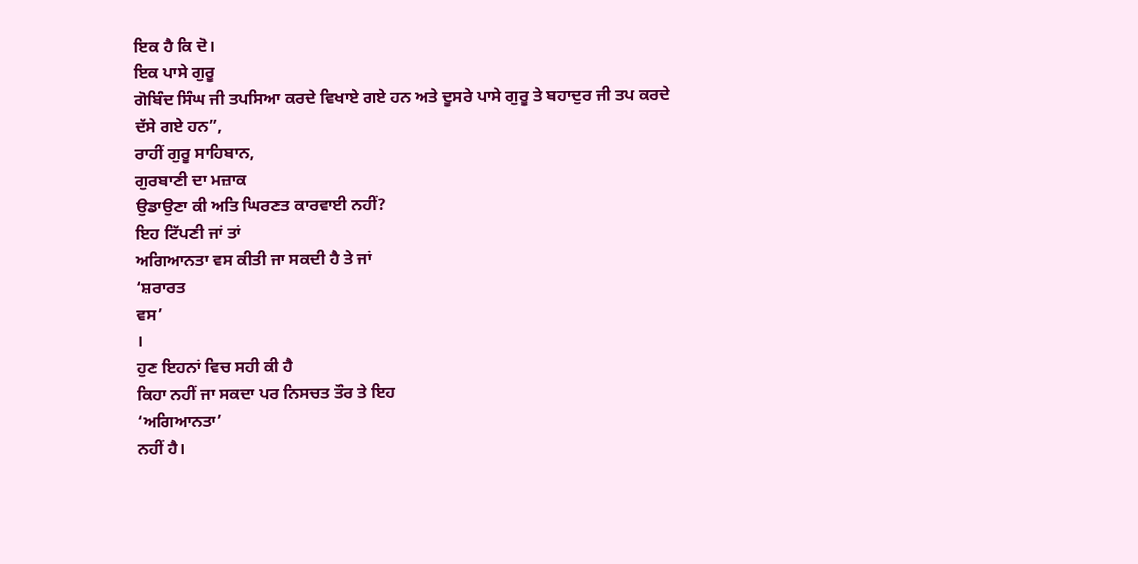ਇਕ ਹੈ ਕਿ ਦੋ।
ਇਕ ਪਾਸੇ ਗੁਰੂ
ਗੋਬਿੰਦ ਸਿੰਘ ਜੀ ਤਪਸਿਆ ਕਰਦੇ ਵਿਖਾਏ ਗਏ ਹਨ ਅਤੇ ਦੂਸਰੇ ਪਾਸੇ ਗੁਰੂ ਤੇ ਬਹਾਦੁਰ ਜੀ ਤਪ ਕਰਦੇ
ਦੱਸੇ ਗਏ ਹਨ”,
ਰਾਹੀਂ ਗੁਰੂ ਸਾਹਿਬਾਨ,
ਗੁਰਬਾਣੀ ਦਾ ਮਜ਼ਾਕ
ਉਡਾਉਣਾ ਕੀ ਅਤਿ ਘਿਰਣਤ ਕਾਰਵਾਈ ਨਹੀਂ?
ਇਹ ਟਿੱਪਣੀ ਜਾਂ ਤਾਂ
ਅਗਿਆਨਤਾ ਵਸ ਕੀਤੀ ਜਾ ਸਕਦੀ ਹੈ ਤੇ ਜਾਂ
‘ਸ਼ਰਾਰਤ
ਵਸ’
।
ਹੁਣ ਇਹਨਾਂ ਵਿਚ ਸਹੀ ਕੀ ਹੈ
ਕਿਹਾ ਨਹੀਂ ਜਾ ਸਕਦਾ ਪਰ ਨਿਸਚਤ ਤੌਰ ਤੇ ਇਹ
‘ਅਗਿਆਨਤਾ’
ਨਹੀਂ ਹੈ।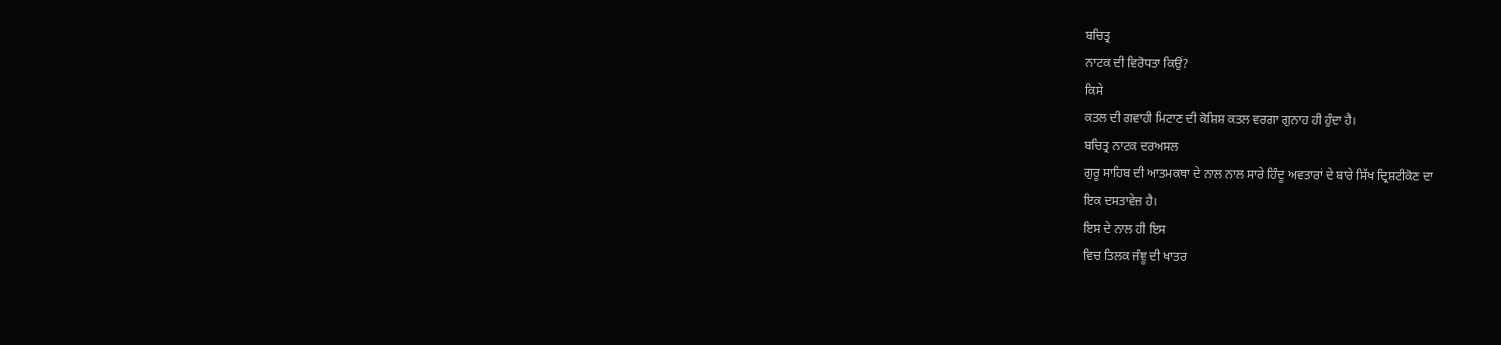ਬਚਿਤ੍ਰ
ਨਾਟਕ ਦੀ ਵਿਰੋਧਤਾ ਕਿਉਂ?
ਕਿਸੇ
ਕਤਲ ਦੀ ਗਵਾਹੀ ਮਿਟਾਣ ਦੀ ਕੋਸ਼ਿਸ਼ ਕਤਲ ਵਰਗਾ ਗੁਨਾਹ ਹੀ ਹੁੰਦਾ ਹੈ।
ਬਚਿਤ੍ਰ ਨਾਟਕ ਦਰਅਸਲ
ਗੁਰੂ ਸਾਹਿਬ ਦੀ ਆਤਮਕਥਾ ਦੇ ਨਾਲ ਨਾਲ ਸਾਰੇ ਹਿੰਦੂ ਅਵਤਾਰਾਂ ਦੇ ਬਾਰੇ ਸਿੱਖ ਦ੍ਰਿਸ਼ਟੀਕੋਣ ਦਾ
ਇਕ ਦਸਤਾਵੇਜ਼ ਹੈ।
ਇਸ ਦੇ ਨਾਲ ਹੀ ਇਸ
ਵਿਚ ਤਿਲਕ ਜੰਞੂ ਦੀ ਖਾਤਰ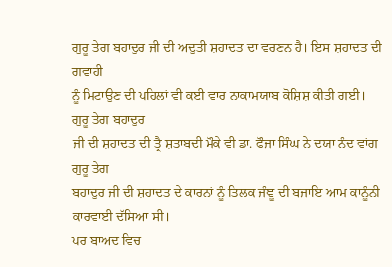ਗੁਰੂ ਤੇਗ ਬਹਾਦੁਰ ਜੀ ਦੀ ਅਦੁਤੀ ਸ਼ਹਾਦਤ ਦਾ ਵਰਣਨ ਹੈ। ਇਸ ਸ਼ਹਾਦਤ ਦੀ ਗਵਾਹੀ
ਨੂੰ ਮਿਟਾਉਣ ਦੀ ਪਹਿਲਾਂ ਵੀ ਕਈ ਵਾਰ ਨਾਕਾਮਯਾਬ ਕੋਸ਼ਿਸ਼ ਕੀਤੀ ਗਈ।
ਗੁਰੂ ਤੇਗ ਬਹਾਦੁਰ
ਜੀ ਦੀ ਸ਼ਹਾਦਤ ਦੀ ਤ੍ਰੈ ਸ਼ਤਾਬਦੀ ਮੌਕੇ ਵੀ ਡਾ. ਫੌਜਾ ਸਿੰਘ ਨੇ ਦਯਾ ਨੰਦ ਵਾਂਗ ਗੁਰੂ ਤੇਗ
ਬਹਾਦੁਰ ਜੀ ਦੀ ਸ਼ਹਾਦਤ ਦੇ ਕਾਰਨਾਂ ਨੂੰ ਤਿਲਕ ਜੰਞੂ ਦੀ ਬਜਾਇ ਆਮ ਕਾਨੂੰਨੀ ਕਾਰਵਾਈ ਦੱਸਿਆ ਸੀ।
ਪਰ ਬਾਅਦ ਵਿਚ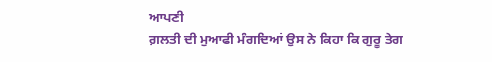ਆਪਣੀ
ਗ਼ਲਤੀ ਦੀ ਮੁਆਫੀ ਮੰਗਦਿਆਂ ਉਸ ਨੇ ਕਿਹਾ ਕਿ ਗੁਰੂ ਤੇਗ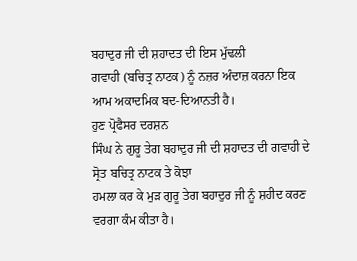ਬਹਾਦੁਰ ਜੀ ਦੀ ਸ਼ਹਾਦਤ ਦੀ ਇਸ ਮੁੱਢਲੀ
ਗਵਾਹੀ (ਬਚਿਤ੍ਰ ਨਾਟਕ) ਨੂੰ ਨਜ਼ਰ ਅੰਦਾਜ਼ ਕਰਨਾ ਇਕ ਆਮ ਅਕਾਦਮਿਕ ਬਦ-ਦਿਆਨਤੀ ਹੈ।
ਹੁਣ ਪ੍ਰੋਫੈਸਰ ਦਰਸ਼ਨ
ਸਿੰਘ ਨੇ ਗੁਰੂ ਤੇਗ ਬਹਾਦੁਰ ਜੀ ਦੀ ਸ਼ਹਾਦਤ ਦੀ ਗਵਾਹੀ ਦੇ ਸ੍ਰੋਤ ਬਚਿਤ੍ਰ ਨਾਟਕ ਤੇ ਕੋਝਾ
ਹਮਲਾ ਕਰ ਕੇ ਮੁੜ ਗੁਰੂ ਤੇਗ ਬਹਾਦੁਰ ਜੀ ਨੂੰ ਸ਼ਹੀਦ ਕਰਣ ਵਰਗਾ ਕੰਮ ਕੀਤਾ ਹੈ।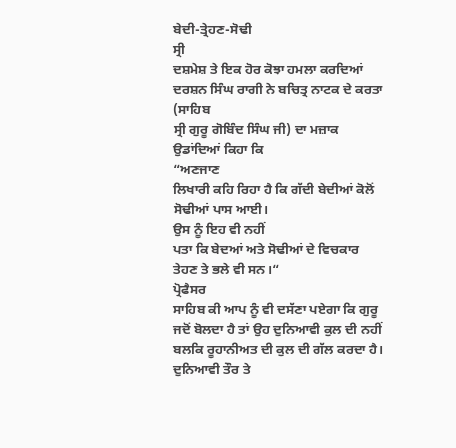ਬੇਦੀ-ਤ੍ਰੇਹਣ-ਸੋਢੀ
ਸ੍ਰੀ
ਦਸ਼ਮੇਸ਼ ਤੇ ਇਕ ਹੋਰ ਕੋਝਾ ਹਮਲਾ ਕਰਦਿਆਂ ਦਰਸ਼ਨ ਸਿੰਘ ਰਾਗੀ ਨੇ ਬਚਿਤ੍ਰ ਨਾਟਕ ਦੇ ਕਰਤਾ (ਸਾਹਿਬ
ਸ੍ਰੀ ਗੁਰੂ ਗੋਬਿੰਦ ਸਿੰਘ ਜੀ) ਦਾ ਮਜ਼ਾਕ ਉਡਾਂਦਿਆਂ ਕਿਹਾ ਕਿ
“ਅਣਜਾਣ
ਲਿਖਾਰੀ ਕਹਿ ਰਿਹਾ ਹੈ ਕਿ ਗੱਦੀ ਬੇਦੀਆਂ ਕੋਲੋਂ ਸੋਢੀਆਂ ਪਾਸ ਆਈ।
ਉਸ ਨੂੰ ਇਹ ਵੀ ਨਹੀਂ
ਪਤਾ ਕਿ ਬੇਦਆਂ ਅਤੇ ਸੋਢੀਆਂ ਦੇ ਵਿਚਕਾਰ ਤੇਹਣ ਤੇ ਭਲੇ ਵੀ ਸਨ।“
ਪ੍ਰੋਫੈਸਰ
ਸਾਹਿਬ ਕੀ ਆਪ ਨੂੰ ਵੀ ਦਸੱਣਾ ਪਏਗਾ ਕਿ ਗੁਰੂ ਜਦੋਂ ਬੋਲਦਾ ਹੈ ਤਾਂ ਉਹ ਦੁਨਿਆਵੀ ਕੁਲ ਦੀ ਨਹੀਂ
ਬਲਕਿ ਰੂਹਾਨੀਅਤ ਦੀ ਕੁਲ ਦੀ ਗੱਲ ਕਰਦਾ ਹੈ।
ਦੁਨਿਆਵੀ ਤੌਰ ਤੇ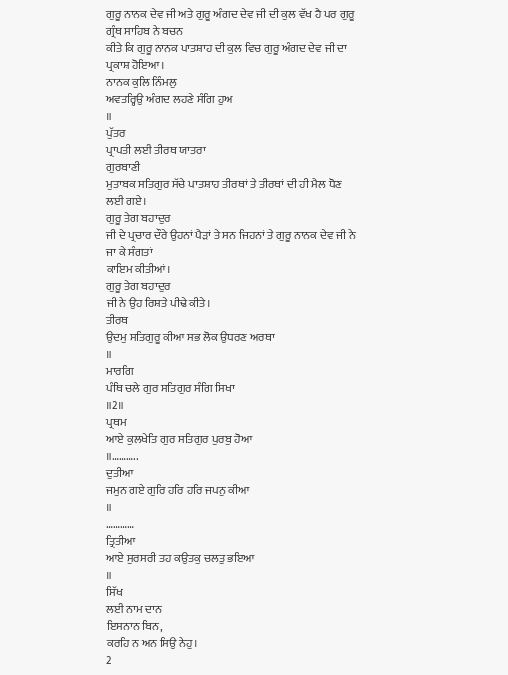ਗੁਰੂ ਨਾਨਕ ਦੇਵ ਜੀ ਅਤੇ ਗੁਰੂ ਅੰਗਦ ਦੇਵ ਜੀ ਦੀ ਕੁਲ ਵੱਖ ਹੈ ਪਰ ਗੁਰੂ ਗ੍ਰੰਥ ਸਾਹਿਬ ਨੇ ਬਚਨ
ਕੀਤੇ ਕਿ ਗੁਰੂ ਨਾਨਕ ਪਾਤਸ਼ਾਹ ਦੀ ਕੁਲ ਵਿਚ ਗੁਰੂ ਅੰਗਦ ਦੇਵ ਜੀ ਦਾ ਪ੍ਰਕਾਸ਼ ਹੋਇਆ।
ਨਾਨਕ ਕੁਲਿ ਨਿੰਮਲੁ
ਅਵਤਰ੍ਹਿਉ ਅੰਗਦ ਲਹਣੇ ਸੰਗਿ ਹੁਅ
॥
ਪੁੱਤਰ
ਪ੍ਰਾਪਤੀ ਲਈ ਤੀਰਥ ਯਾਤਰਾ
ਗੁਰਬਾਣੀ
ਮੁਤਾਬਕ ਸਤਿਗੁਰ ਸੱਚੇ ਪਾਤਸ਼ਾਹ ਤੀਰਥਾਂ ਤੇ ਤੀਰਥਾਂ ਦੀ ਹੀ ਮੈਲ ਧੋਣ ਲਈ ਗਏ।
ਗੁਰੂ ਤੇਗ ਬਹਾਦੁਰ
ਜੀ ਦੇ ਪ੍ਰਚਾਰ ਦੌਰੇ ਉਹਨਾਂ ਪੈੜਾਂ ਤੇ ਸਨ ਜਿਹਨਾਂ ਤੇ ਗੁਰੂ ਨਾਨਕ ਦੇਵ ਜੀ ਨੇ ਜਾ ਕੇ ਸੰਗਤਾਂ
ਕਾਇਮ ਕੀਤੀਆਂ।
ਗੁਰੂ ਤੇਗ ਬਹਾਦੁਰ
ਜੀ ਨੇ ਉਹ ਰਿਸ਼ਤੇ ਪੀਢੇ ਕੀਤੇ।
ਤੀਰਥ
ਉਦਮੁ ਸਤਿਗੁਰੂ ਕੀਆ ਸਭ ਲੋਕ ਉਧਰਣ ਅਰਥਾ
॥
ਮਾਰਗਿ
ਪੰਥਿ ਚਲੇ ਗੁਰ ਸਤਿਗੁਰ ਸੰਗਿ ਸਿਖਾ
॥2॥
ਪ੍ਰਥਮ
ਆਏ ਕੁਲਖੇਤਿ ਗੁਰ ਸਤਿਗੁਰ ਪੁਰਬੁ ਹੋਆ
॥………..
ਦੁਤੀਆ
ਜਮੁਨ ਗਏ ਗੁਰਿ ਹਰਿ ਹਰਿ ਜਪਨੁ ਕੀਆ
॥
…………
ਤ੍ਰਿਤੀਆ
ਆਏ ਸੁਰਸਰੀ ਤਹ ਕਉਤਕੁ ਚਲਤੁ ਭਇਆ
॥
ਸਿੱਖ
ਲਈ ਨਾਮ ਦਾਨ
ਇਸਨਾਨ ਬਿਨ,
ਕਰਹਿ ਨ ਅਨ ਸਿਉ ਨੇਹੁ।
2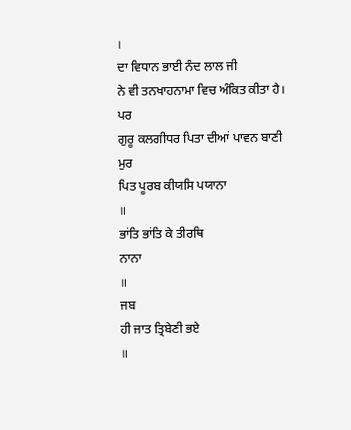।
ਦਾ ਵਿਧਾਨ ਭਾਈ ਨੰਦ ਲਾਲ ਜੀ
ਨੇ ਵੀ ਤਨਖਾਹਨਾਮਾ ਵਿਚ ਅੰਕਿਤ ਕੀਤਾ ਹੈ।
ਪਰ
ਗੁਰੂ ਕਲਗੀਧਰ ਪਿਤਾ ਦੀਆਂ ਪਾਵਨ ਬਾਣੀ
ਮੁਰ
ਪਿਤ ਪੂਰਬ ਕੀਯਸਿ ਪਯਾਨਾ
॥
ਭਾਂਤਿ ਭਾਂਤਿ ਕੇ ਤੀਰਥਿ
ਨਾਨਾ
॥
ਜਬ
ਹੀ ਜਾਤ ਤ੍ਰਿਬੇਣੀ ਭਏ
॥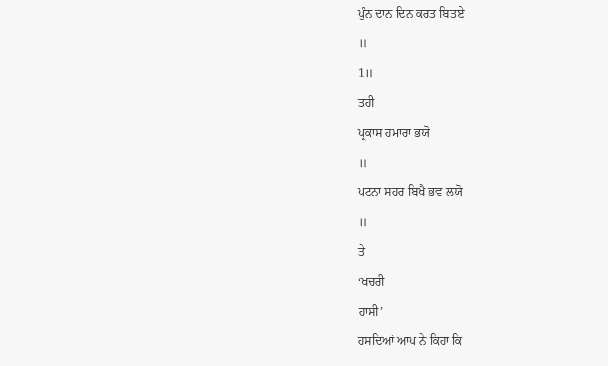ਪੁੰਨ ਦਾਨ ਦਿਨ ਕਰਤ ਬਿਤਏ
॥
1॥
ਤਹੀ
ਪ੍ਰਕਾਸ ਹਮਾਰਾ ਭਯੋ
॥
ਪਟਨਾ ਸਹਰ ਬਿਖੈ ਭਵ ਲਯੋ
॥
ਤੇ
‘ਖਚਰੀ
ਹਾਸੀ’
ਹਸਦਿਆਂ ਆਪ ਨੇ ਕਿਹਾ ਕਿ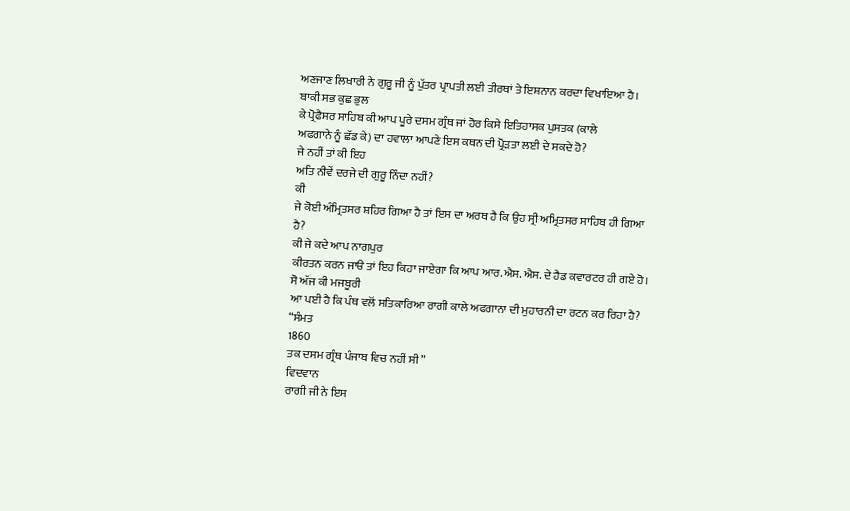ਅਣਜਾਣ ਲਿਖਾਰੀ ਨੇ ਗੁਰੂ ਜੀ ਨੂੰ ਪੁੱਤਰ ਪ੍ਰਾਪਤੀ ਲਈ ਤੀਰਥਾਂ ਤੇ ਇਸ਼ਨਾਨ ਕਰਦਾ ਵਿਖਾਇਆ ਹੈ।
ਬਾਕੀ ਸਭ ਕੁਛ ਭੁਲ
ਕੇ ਪ੍ਰੋਫੈਸਰ ਸਾਹਿਬ ਕੀ ਆਪ ਪੂਰੇ ਦਸਮ ਗ੍ਰੰਥ ਜਾਂ ਹੋਰ ਕਿਸੇ ਇਤਿਹਾਸਕ ਪੁਸਤਕ (ਕਾਲੇ
ਅਫਗਾਨੇ ਨੂੰ ਛੱਡ ਕੇ) ਦਾ ਹਵਾਲਾ ਆਪਣੇ ਇਸ ਕਥਨ ਦੀ ਪ੍ਰੋੜਤਾ ਲਈ ਦੇ ਸਕਦੇ ਹੋ?
ਜੇ ਨਹੀਂ ਤਾਂ ਕੀ ਇਹ
ਅਤਿ ਨੀਵੇਂ ਦਰਜੇ ਦੀ ਗੁਰੂ ਨਿੰਦਾ ਨਹੀਂ?
ਕੀ
ਜੇ ਕੋਈ ਅੰਮ੍ਰਿਤਸਰ ਸ਼ਹਿਰ ਗਿਆ ਹੈ ਤਾਂ ਇਸ ਦਾ ਅਰਥ ਹੈ ਕਿ ਉਹ ਸ੍ਰੀ ਅਮ੍ਰਿਤਸਰ ਸਾਹਿਬ ਹੀ ਗਿਆ
ਹੈ?
ਕੀ ਜੇ ਕਦੇ ਆਪ ਨਾਗਪੁਰ
ਕੀਰਤਨ ਕਰਨ ਜਾੳ ਤਾਂ ਇਹ ਕਿਹਾ ਜਾਏਗਾ ਕਿ ਆਪ ਆਰ.ਐਸ. ਐਸ. ਦੇ ਹੈਡ ਕਵਾਰਟਰ ਹੀ ਗਏ ਹੋ।
ਸੋ ਅੱਜ ਕੀ ਮਜਬੂਰੀ
ਆ ਪਈ ਹੈ ਕਿ ਪੰਥ ਵਲੋਂ ਸਤਿਕਾਰਿਆ ਰਾਗੀ ਕਾਲੇ ਅਫਗਾਨਾ ਦੀ ਮੁਹਾਰਨੀ ਦਾ ਰਟਨ ਕਰ ਰਿਹਾ ਹੈ?
“ਸੰਮਤ
1860
ਤਕ ਦਸਮ ਗ੍ਰੰਥ ਪੰਜਾਬ ਵਿਚ ਨਹੀਂ ਸੀ”
ਵਿਦਵਾਨ
ਰਾਗੀ ਜੀ ਨੇ ਇਸ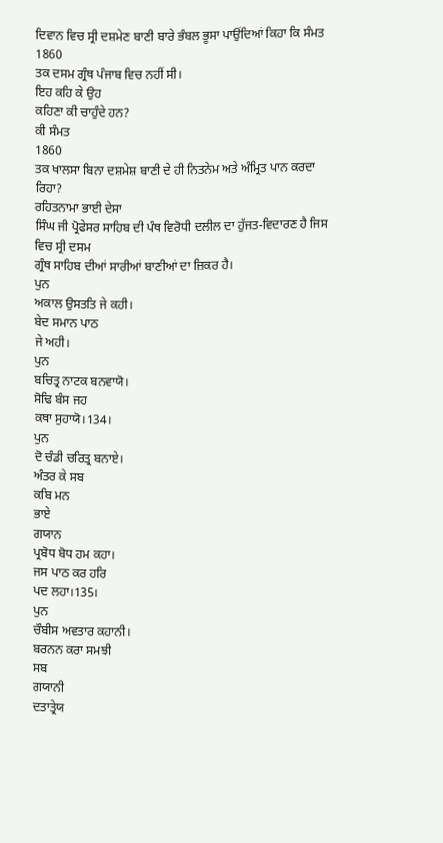ਦਿਵਾਨ ਵਿਚ ਸ੍ਰੀ ਦਸ਼ਮੇਣ ਬਾਣੀ ਬਾਰੇ ਭੰਬਲ ਭੂਸਾ ਪਾਉਂਦਿਆਂ ਕਿਹਾ ਕਿ ਸੰਮਤ
1860
ਤਕ ਦਸਮ ਗ੍ਰੰਥ ਪੰਜਾਬ ਵਿਚ ਨਹੀਂ ਸੀ।
ਇਹ ਕਹਿ ਕੇ ਉਹ
ਕਹਿਣਾ ਕੀ ਚਾਹੁੰਦੇ ਹਨ?
ਕੀ ਸੰਮਤ
1860
ਤਕ ਖਾਲਸਾ ਬਿਨਾ ਦਸ਼ਮੇਸ਼ ਬਾਣੀ ਦੇ ਹੀ ਨਿਤਨੇਮ ਅਤੇ ਅੰਮ੍ਰਿਤ ਪਾਨ ਕਰਦਾ ਰਿਹਾ?
ਰਹਿਤਨਾਮਾ ਭਾਈ ਦੇਸਾ
ਸਿੰਘ ਜੀ ਪ੍ਰੋਫੇਸਰ ਸਾਹਿਬ ਦੀ ਪੰਥ ਵਿਰੋਧੀ ਦਲੀਲ ਦਾ ਹੁੱਜਤ-ਵਿਦਾਰਣ ਹੈ ਜਿਸ ਵਿਚ ਸ੍ਰੀ ਦਸਮ
ਗ੍ਰੰਥ ਸਾਹਿਬ ਦੀਆਂ ਸਾਰੀਆਂ ਬਾਣੀਆਂ ਦਾ ਜ਼ਿਕਰ ਹੈ।
ਪੁਨ
ਅਕਾਲ ਉਸਤਤਿ ਜੇ ਕਹੀ।
ਬੇਦ ਸਮਾਨ ਪਾਠ
ਜੇ ਅਹੀ।
ਪੁਨ
ਬਚਿਤ੍ਰ ਨਾਟਕ ਬਨਵਾਯੋ।
ਸੋਢਿ ਬੰਸ ਜਹ
ਕਥਾ ਸੁਹਾਯੋ।134।
ਪੁਨ
ਦੋ ਚੰਡੀ ਚਰਿਤ੍ਰ ਬਨਾਏ।
ਅੰਤਰ ਕੇ ਸਬ
ਕਬਿ ਮਨ
ਭਾਏ
ਗਯਾਨ
ਪ੍ਰਬੋਧ ਬੋਧ ਹਮ ਕਹਾ।
ਜਸ ਪਾਠ ਕਰ ਹਰਿ
ਪਦ ਲਹਾ।135।
ਪੁਨ
ਚੌਬੀਸ ਅਵਤਾਰ ਕਹਾਨੀ।
ਬਰਨਨ ਕਰਾ ਸਮਝੀ
ਸਬ
ਗਯਾਨੀ
ਦਤਾਤ੍ਰੇਯ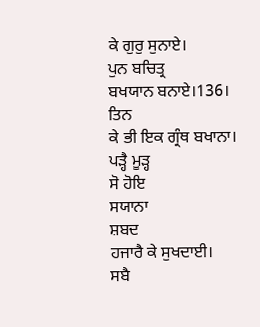ਕੇ ਗੁਰੁ ਸੁਨਾਏ।
ਪੁਨ ਬਚਿਤ੍ਰ
ਬਖਯਾਨ ਬਨਾਏ।136।
ਤਿਨ
ਕੇ ਭੀ ਇਕ ਗ੍ਰੰਥ ਬਖਾਨਾ।
ਪੜ੍ਹੈ ਮੂੜ੍ਹ
ਸੋ ਹੋਇ
ਸਯਾਨਾ
ਸ਼ਬਦ
ਹਜਾਰੈ ਕੇ ਸੁਖਦਾਈ।
ਸਬੈ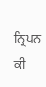ਨ੍ਰਿਪਨ ਕੀ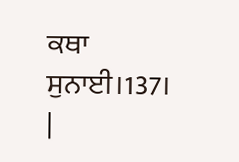ਕਥਾ ਸੁਨਾਈ।137।
|